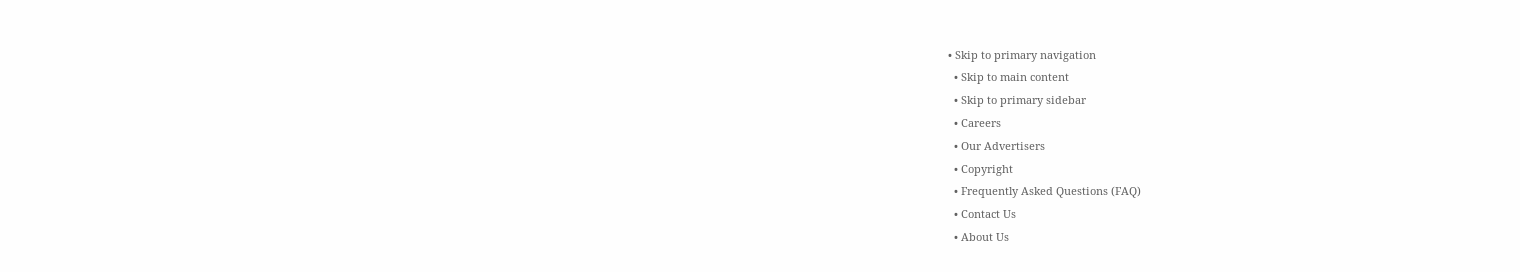• Skip to primary navigation
  • Skip to main content
  • Skip to primary sidebar
  • Careers
  • Our Advertisers
  • Copyright
  • Frequently Asked Questions (FAQ)
  • Contact Us
  • About Us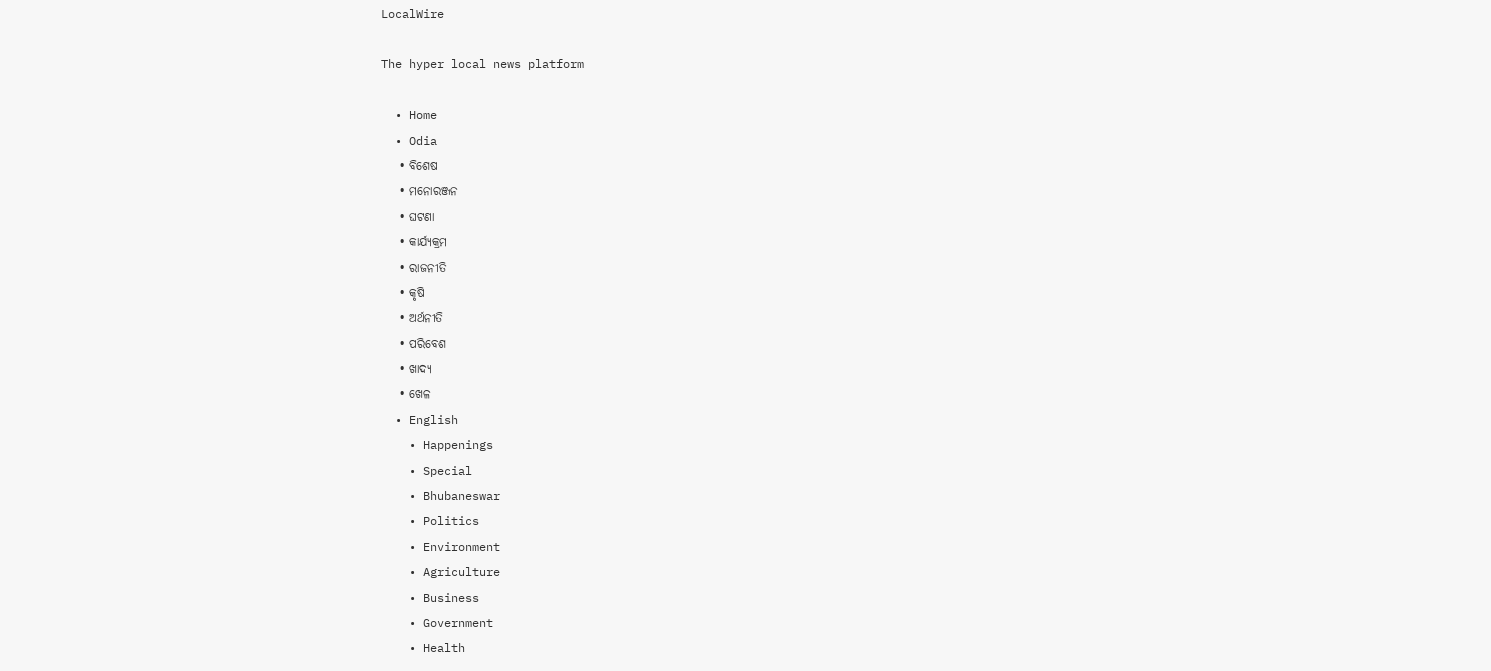LocalWire

The hyper local news platform

  • Home
  • Odia
    • ବିଶେଷ
    • ମନୋରଞ୍ଜନ
    • ଘଟଣା
    • କାର୍ଯ୍ୟକ୍ରମ
    • ରାଜନୀତି
    • କୃଷି
    • ଅର୍ଥନୀତି
    • ପରିବେଶ
    • ଖାଦ୍ୟ
    • ଖେଳ
  • English
    • Happenings
    • Special
    • Bhubaneswar
    • Politics
    • Environment
    • Agriculture
    • Business
    • Government
    • Health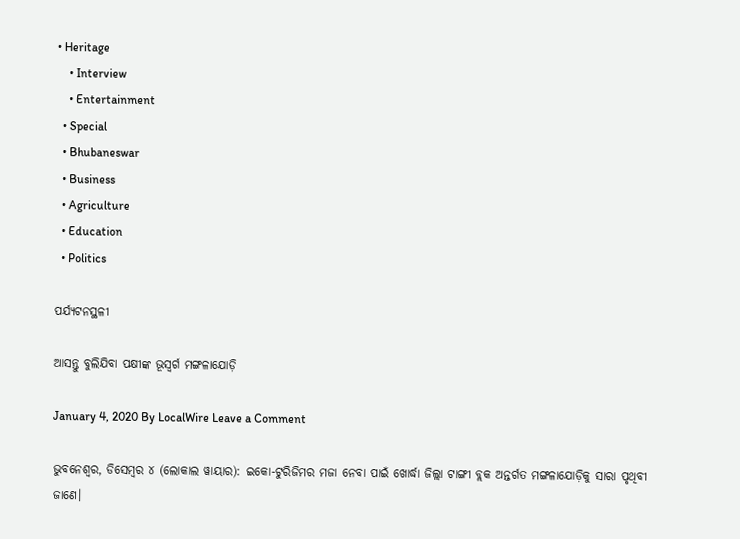• Heritage
    • Interview
    • Entertainment
  • Special
  • Bhubaneswar
  • Business
  • Agriculture
  • Education
  • Politics

ପର୍ଯ୍ୟଟନସ୍ଥଳୀ

ଆସନ୍ତୁ ବୁଲିଯିବା ପକ୍ଷୀଙ୍କ ଭୂସ୍ବର୍ଗ ମଙ୍ଗଳାଯୋଡ଼ି

January 4, 2020 By LocalWire Leave a Comment

ଭୁବନେଶ୍ବର, ଡିସେମ୍ବର ୪ (ଲୋକାଲ ୱାୟାର): ଇକୋ-ଟୁରିଜିମର ମଜା ନେବା ପାଇଁ ଖୋର୍ଦ୍ଧା ଜିଲ୍ଲା ଟାଙ୍ଗୀ ବ୍ଲକ ଅନ୍ତର୍ଗତ ମଙ୍ଗଳାଯୋଡ଼ିକୁ ସାରା ପୃଥିବୀ ଜାଣେ।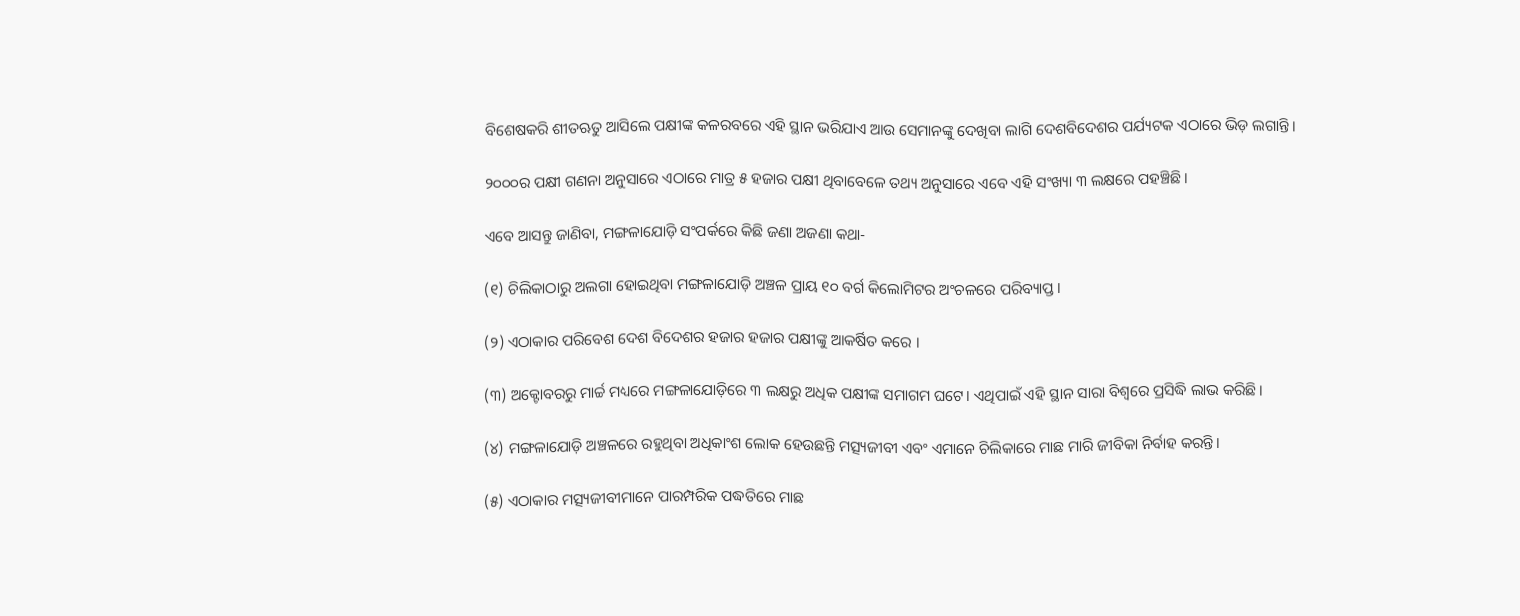ବିଶେଷକରି ଶୀତଋତୁ ଆସିଲେ ପକ୍ଷୀଙ୍କ କଳରବରେ ଏହି ସ୍ଥାନ ଭରିଯାଏ ଆଉ ସେମାନଙ୍କୁ ଦେଖିବା ଲାଗି ଦେଶବିଦେଶର ପର୍ଯ୍ୟଟକ ଏଠାରେ ଭିଡ଼ ଲଗାନ୍ତି।

୨୦୦୦ର ପକ୍ଷୀ ଗଣନା ଅନୁସାରେ ଏଠାରେ ମାତ୍ର ୫ ହଜାର ପକ୍ଷୀ ଥିବାବେଳେ ତଥ୍ୟ ଅନୁସାରେ ଏବେ ଏହି ସଂଖ୍ୟା ୩ ଲକ୍ଷରେ ପହଞ୍ଚିଛି।

ଏବେ ଆସନ୍ତୁ ଜାଣିବା, ମଙ୍ଗଳାଯୋଡ଼ି ସଂପର୍କରେ କିଛି ଜଣା ଅଜଣା କଥା-

(୧) ଚିଲିକାଠାରୁ ଅଲଗା ହୋଇଥିବା ମଙ୍ଗଳାଯୋଡ଼ି ଅଞ୍ଚଳ ପ୍ରାୟ ୧୦ ବର୍ଗ କିଲୋମିଟର ଅଂଚଳରେ ପରିବ୍ୟାପ୍ତ।

(୨) ଏଠାକାର ପରିବେଶ ଦେଶ ବିଦେଶର ହଜାର ହଜାର ପକ୍ଷୀଙ୍କୁ ଆକର୍ଷିତ କରେ ।

(୩) ଅକ୍ଟୋବରରୁ ମାର୍ଚ୍ଚ ମଧ୍ୟରେ ମଙ୍ଗଳାଯୋଡ଼ିରେ ୩ ଲକ୍ଷରୁ ଅଧିକ ପକ୍ଷୀଙ୍କ ସମାଗମ ଘଟେ। ଏଥିପାଇଁ ଏହି ସ୍ଥାନ ସାରା ବିଶ୍ବରେ ପ୍ରସିଦ୍ଧି ଲାଭ କରିଛି।

(୪) ମଙ୍ଗଳାଯୋଡ଼ି ଅଞ୍ଚଳରେ ରହୁଥିବା ଅଧିକାଂଶ ଲୋକ ହେଉଛନ୍ତି ମତ୍ସ୍ୟଜୀବୀ ଏବଂ ଏମାନେ ଚିଲିକାରେ ମାଛ ମାରି ଜୀବିକା ନିର୍ବାହ କରନ୍ତି।

(୫) ଏଠାକାର ମତ୍ସ୍ୟଜୀବୀମାନେ ପାରମ୍ପରିକ ପଦ୍ଧତିରେ ମାଛ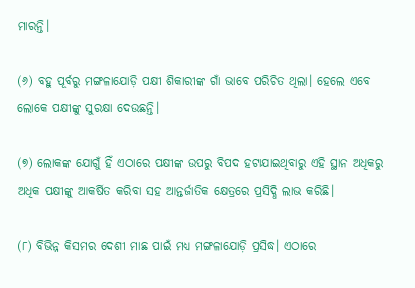ମାରନ୍ତି।

(୬) ବହୁ ପୂର୍ବରୁ ମଙ୍ଗଳାଯୋଡ଼ି ପକ୍ଷୀ ଶିକାରୀଙ୍କ ଗାଁ ଭାବେ ପରିଚିତ ଥିଲା। ହେଲେ ଏବେ ଲୋକେ ପକ୍ଷୀଙ୍କୁ ସୁରକ୍ଷା ଦେଉଛନ୍ତି।

(୭) ଲୋକଙ୍କ ଯୋଗୁଁ ହିଁ ଏଠାରେ ପକ୍ଷୀଙ୍କ ଉପରୁ ବିପଦ ହଟାଯାଇଥିବାରୁ ଏହି ସ୍ଥାନ ଅଧିକରୁ ଅଧିକ ପକ୍ଷୀଙ୍କୁ ଆକର୍ଷିତ କରିବା ସହ ଆନ୍ତର୍ଜାତିକ କ୍ଷେତ୍ରରେ ପ୍ରସିଦ୍ଧି ଲାଭ କରିଛି।

(୮) ବିଭିନ୍ନ କିସମର ଦେଶୀ ମାଛ ପାଇଁ ମଧ୍ୟ ମଙ୍ଗଳାଯୋଡ଼ି ପ୍ରସିଦ୍ଧ। ଏଠାରେ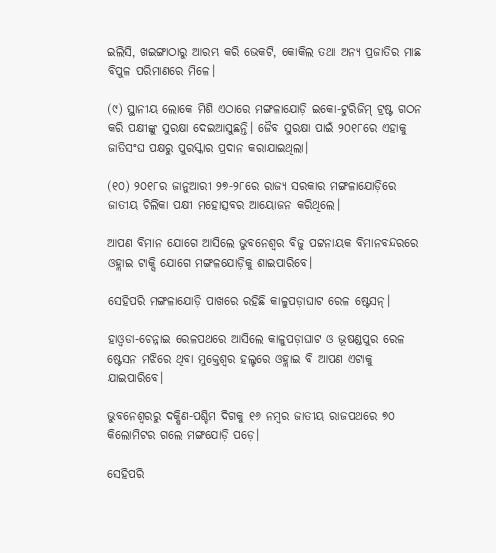ଇଲିସି, ଖଇଙ୍ଗାଠାରୁ ଆରମ୍ଭ କରି ଭେକଟି, କୋକିଲ ତଥା ଅନ୍ୟ ପ୍ରଜାତିର ମାଛ ବିପୁଳ ପରିମାଣରେ ମିଳେ।

(୯) ସ୍ଥାନୀୟ ଲୋକେ ମିଶି ଏଠାରେ ମଙ୍ଗଳାଯୋଡ଼ି ଇକୋ-ଟୁରିଜିମ୍ ଟ୍ରଷ୍ଟ ଗଠନ କରି ପକ୍ଷୀଙ୍କୁ ସୁରକ୍ଷା ଦେଇଆସୁଛନ୍ତି। ଜୈବ ସୁରକ୍ଷା ପାଇଁ ୨୦୧୮ରେ ଏହାକୁ ଜାତିସଂଘ ପକ୍ଷରୁ ପୁରସ୍କାର ପ୍ରଦାନ କରାଯାଇଥିଲା।

(୧୦) ୨୦୧୮ର ଜାନୁଆରୀ ୨୭-୨୮ରେ ରାଜ୍ୟ ସରକାର ମଙ୍ଗଳାଯୋଡ଼ିରେ ଜାତୀୟ ଚିଲିକା ପକ୍ଷୀ ମହୋତ୍ସବର ଆୟୋଜନ କରିଥିଲେ।

ଆପଣ ବିମାନ ଯୋଗେ ଆସିଲେ ଭୁବନେଶ୍ବର ବିଜୁ ପଟ୍ଟନାୟକ ବିମାନବନ୍ଦରରେ ଓହ୍ଲାଇ ଟାକ୍ସି ଯୋଗେ ମଙ୍ଗଳଯୋଡ଼ିକୁ ଶାଇପାରିବେ।

ସେହିପରି ମଙ୍ଗଳାଯୋଡ଼ି ପାଖରେ ରହିଛି କାଳୁପଡ଼ାଘାଟ ରେଳ ଷ୍ଟେସନ୍।

ହାଓ୍ବଡା-ଚେନ୍ନାଇ ରେଳପଥରେ ଆସିଲେ କାଳୁପଡ଼ାଘାଟ ଓ ଭୂଷଣ୍ଡପୁର ରେଳ ଷ୍ଟେସନ ମଝିରେ ଥିବା ମୁକ୍ତେଶ୍ବର ହଲ୍ଟରେ ଓହ୍ଲାଇ ବି ଆପଣ ଏଟାକୁ ଯାଇପାରିବେ।

ଭୁବନେଶ୍ବରରୁ ଦକ୍ଷିଣ-ପଶ୍ଚିମ ଦିଗକୁ ୧୬ ନମ୍ବର ଜାତୀୟ ରାଜପଥରେ ୭୦ କିଲୋମିଟର ଗଲେ ମଙ୍ଗଯୋଡ଼ି ପଡ଼େ।

ସେହିପରି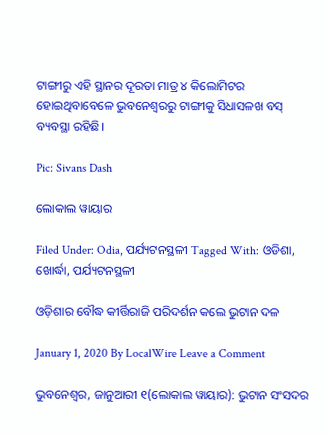ଟାଙ୍ଗୀରୁ ଏହି ସ୍ଥାନର ଦୂରତା ମାତ୍ର ୪ କିଲୋମିଟର ହୋଇଥିବାବେଳେ ଭୁବନେଶ୍ବରରୁ ଟାଙ୍ଗୀକୁ ସିଧାସଳଖ ବସ୍ ବ୍ୟବସ୍ଥା ରହିଛି।

Pic: Sivans Dash

ଲୋକାଲ ୱାୟାର

Filed Under: Odia, ପର୍ଯ୍ୟଟନସ୍ଥଳୀ Tagged With: ଓଡିଶା, ଖୋର୍ଦ୍ଧା, ପର୍ଯ୍ୟଟନସ୍ଥଳୀ

ଓଡ଼ିଶାର ବୌଦ୍ଧ କୀର୍ତ୍ତିରାଜି ପରିଦର୍ଶନ କଲେ ଭୁଟାନ ଦଳ

January 1, 2020 By LocalWire Leave a Comment

ଭୁବନେଶ୍ୱର, ଜାନୁଆରୀ ୧(ଲୋକାଲ ୱାୟାର): ଭୁଟାନ ସଂସଦର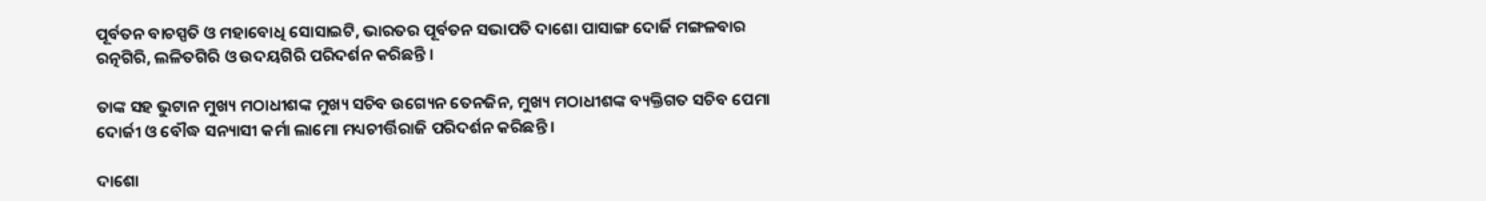ପୂର୍ବତନ ବାଚସ୍ପତି ଓ ମହାବୋଧି ସୋସାଇଟି, ଭାରତର ପୂର୍ବତନ ସଭାପତି ଦାଶୋ ପାସାଙ୍ଗ ଦୋର୍ଜି ମଙ୍ଗଳବାର ରତ୍ନଗିରି, ଲଳିତଗିରି ଓ ଉଦୟଗିରି ପରିଦର୍ଶନ କରିଛନ୍ତି ।

ତାଙ୍କ ସହ ଭୁଟାନ ମୁଖ୍ୟ ମଠାଧୀଶଙ୍କ ମୁଖ୍ୟ ସଚିବ ଉଗ୍ୟେନ ତେନଜିନ, ମୁଖ୍ୟ ମଠାଧୀଶଙ୍କ ବ୍ୟକ୍ତିଗତ ସଚିବ ପେମା ଦୋର୍ଜୀ ଓ ବୌଦ୍ଧ ସନ୍ୟାସୀ କର୍ମା ଲାମୋ ମଧ୍ୟଚୀର୍ତ୍ତିରାଜି ପରିଦର୍ଶନ କରିଛନ୍ତି ।

ଦାଶୋ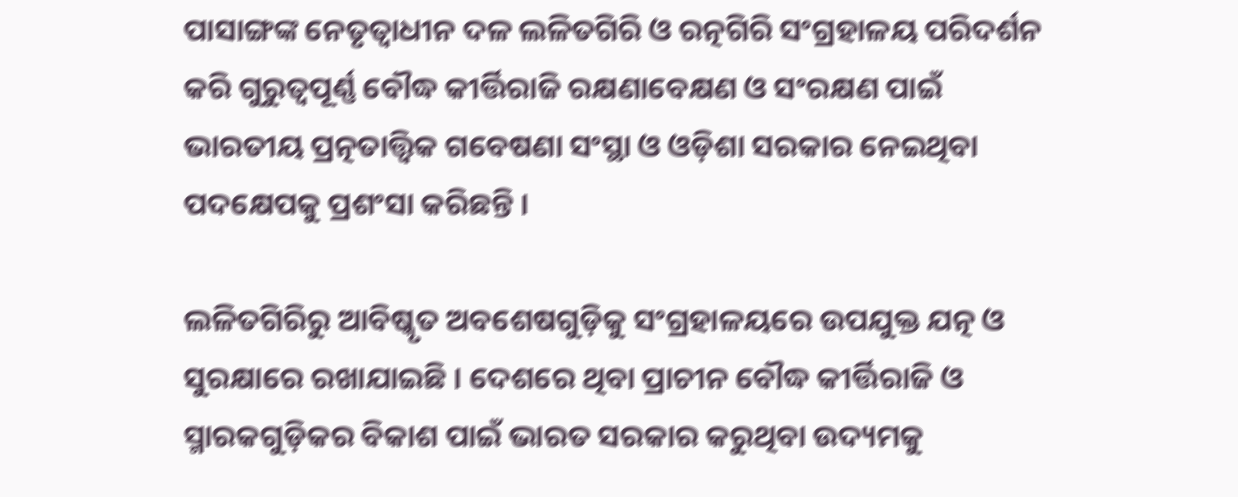ପାସାଙ୍ଗଙ୍କ ନେତୃତ୍ୱାଧୀନ ଦଳ ଲଳିତଗିରି ଓ ରତ୍ନଗିରି ସଂଗ୍ରହାଳୟ ପରିଦର୍ଶନ କରି ଗୁରୁତ୍ୱପୂର୍ଣ୍ଣ ବୌଦ୍ଧ କୀର୍ତ୍ତିରାଜି ରକ୍ଷଣାବେକ୍ଷଣ ଓ ସଂରକ୍ଷଣ ପାଇଁ ଭାରତୀୟ ପ୍ରତ୍ନତାତ୍ତ୍ୱିକ ଗବେଷଣା ସଂସ୍ଥା ଓ ଓଡ଼ିଶା ସରକାର ନେଇଥିବା ପଦକ୍ଷେପକୁ ପ୍ରଶଂସା କରିଛନ୍ତି ।

ଲଳିତଗିରିରୁ ଆବିଷ୍କୃତ ଅବଶେଷଗୁଡ଼ିକୁ ସଂଗ୍ରହାଳୟରେ ଉପଯୁକ୍ତ ଯତ୍ନ ଓ ସୁରକ୍ଷାରେ ରଖାଯାଇଛି । ଦେଶରେ ଥିବା ପ୍ରାଚୀନ ବୌଦ୍ଧ କୀର୍ତ୍ତିରାଜି ଓ ସ୍ମାରକଗୁଡ଼ିକର ବିକାଶ ପାଇଁ ଭାରତ ସରକାର କରୁଥିବା ଉଦ୍ୟମକୁ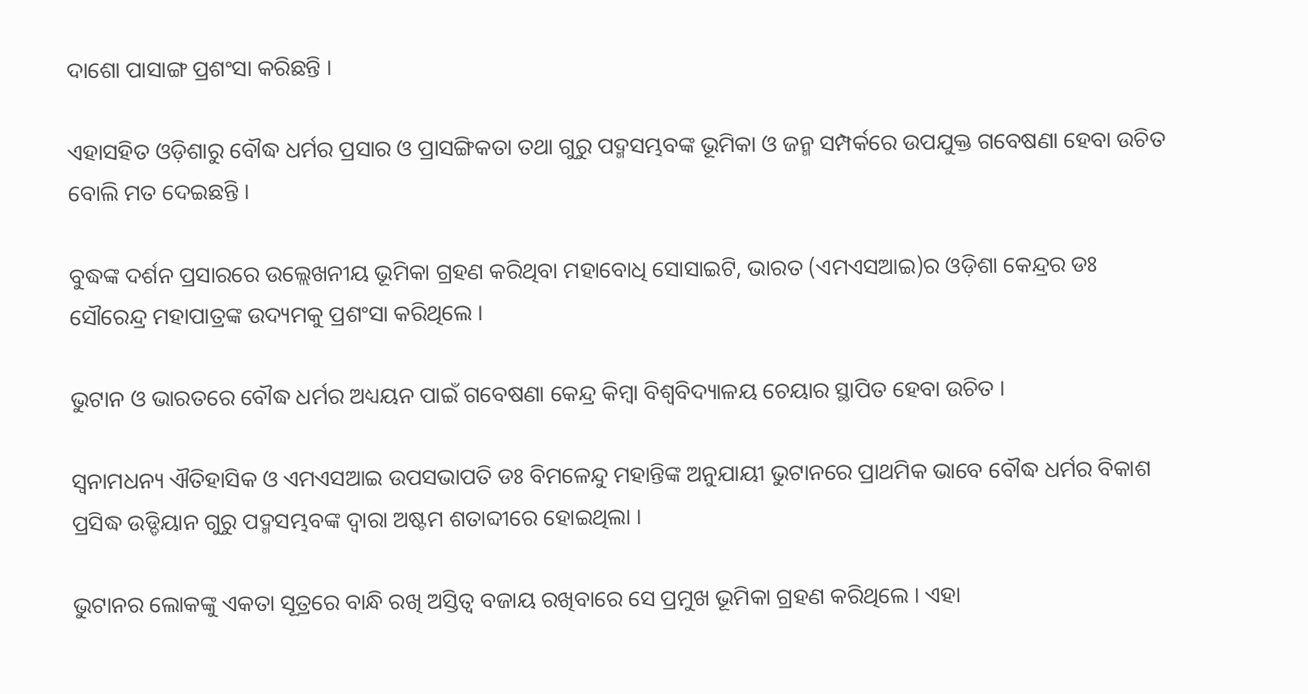ଦାଶୋ ପାସାଙ୍ଗ ପ୍ରଶଂସା କରିଛନ୍ତି ।

ଏହାସହିତ ଓଡ଼ିଶାରୁ ବୌଦ୍ଧ ଧର୍ମର ପ୍ରସାର ଓ ପ୍ରାସଙ୍ଗିକତା ତଥା ଗୁରୁ ପଦ୍ମସମ୍ଭବଙ୍କ ଭୂମିକା ଓ ଜନ୍ମ ସମ୍ପର୍କରେ ଉପଯୁକ୍ତ ଗବେଷଣା ହେବା ଉଚିତ ବୋଲି ମତ ଦେଇଛନ୍ତି ।

ବୁଦ୍ଧଙ୍କ ଦର୍ଶନ ପ୍ରସାରରେ ଉଲ୍ଲେଖନୀୟ ଭୂମିକା ଗ୍ରହଣ କରିଥିବା ମହାବୋଧି ସୋସାଇଟି, ଭାରତ (ଏମଏସଆଇ)ର ଓଡ଼ିଶା କେନ୍ଦ୍ରର ଡଃ ସୌରେନ୍ଦ୍ର ମହାପାତ୍ରଙ୍କ ଉଦ୍ୟମକୁ ପ୍ରଶଂସା କରିଥିଲେ ।

ଭୁଟାନ ଓ ଭାରତରେ ବୌଦ୍ଧ ଧର୍ମର ଅଧ୍ୟୟନ ପାଇଁ ଗବେଷଣା କେନ୍ଦ୍ର କିମ୍ବା ବିଶ୍ୱବିଦ୍ୟାଳୟ ଚେୟାର ସ୍ଥାପିତ ହେବା ଉଚିତ ।

ସ୍ୱନାମଧନ୍ୟ ଐତିହାସିକ ଓ ଏମଏସଆଇ ଉପସଭାପତି ଡଃ ବିମଳେନ୍ଦୁ ମହାନ୍ତିଙ୍କ ଅନୁଯାୟୀ ଭୁଟାନରେ ପ୍ରାଥମିକ ଭାବେ ବୌଦ୍ଧ ଧର୍ମର ବିକାଶ ପ୍ରସିଦ୍ଧ ଉଡ୍ଡିୟାନ ଗୁରୁ ପଦ୍ମସମ୍ଭବଙ୍କ ଦ୍ୱାରା ଅଷ୍ଟମ ଶତାବ୍ଦୀରେ ହୋଇଥିଲା ।

ଭୁଟାନର ଲୋକଙ୍କୁ ଏକତା ସୂତ୍ରରେ ବାନ୍ଧି ରଖି ଅସ୍ତିତ୍ୱ ବଜାୟ ରଖିବାରେ ସେ ପ୍ରମୁଖ ଭୂମିକା ଗ୍ରହଣ କରିଥିଲେ । ଏହା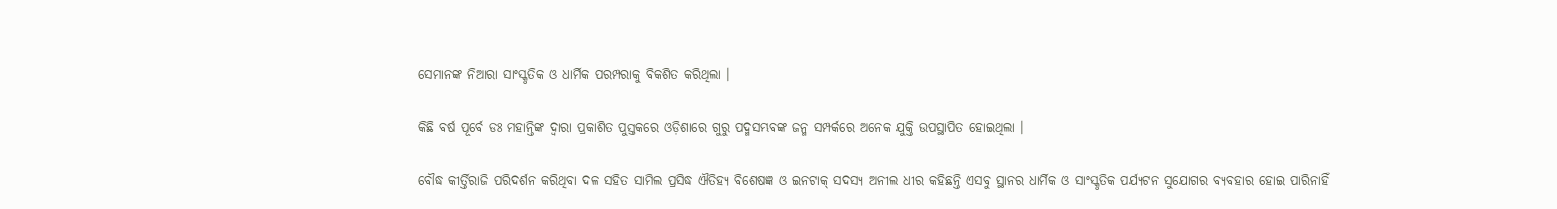ସେମାନଙ୍କ ନିଆରା ସାଂସ୍କୃତିକ ଓ ଧାର୍ମିକ ପରମ୍ପରାକୁ ବିକଶିତ କରିଥିଲା ।

କିଛି ବର୍ଷ ପୂର୍ବେ ଡଃ ମହାନ୍ତିଙ୍କ ଦ୍ୱାରା ପ୍ରକାଶିତ ପୁସ୍ତକରେ ଓଡ଼ିଶାରେ ଗୁରୁ ପଦ୍ମସମ୍ଭବଙ୍କ ଜନ୍ମ ସମ୍ପର୍କରେ ଅନେକ ଯୁକ୍ତି ଉପସ୍ଥାପିତ ହୋଇଥିଲା ।

ବୌଦ୍ଧ କୀର୍ତ୍ତିରାଜି ପରିଦର୍ଶନ କରିଥିବା ଦଳ ସହିତ ସାମିଲ ପ୍ରସିଦ୍ଧ ଐତିହ୍ୟ ବିଶେଷଜ୍ଞ ଓ ଇନଟାକ୍ ସଦସ୍ୟ ଅନୀଲ ଧୀର କହିଛନ୍ତି ଏସବୁ ସ୍ଥାନର ଧାର୍ମିକ ଓ ସାଂସ୍କୃତିକ ପର୍ଯ୍ୟଟନ ସୁଯୋଗର ବ୍ୟବହାର ହୋଇ ପାରିନାହିଁ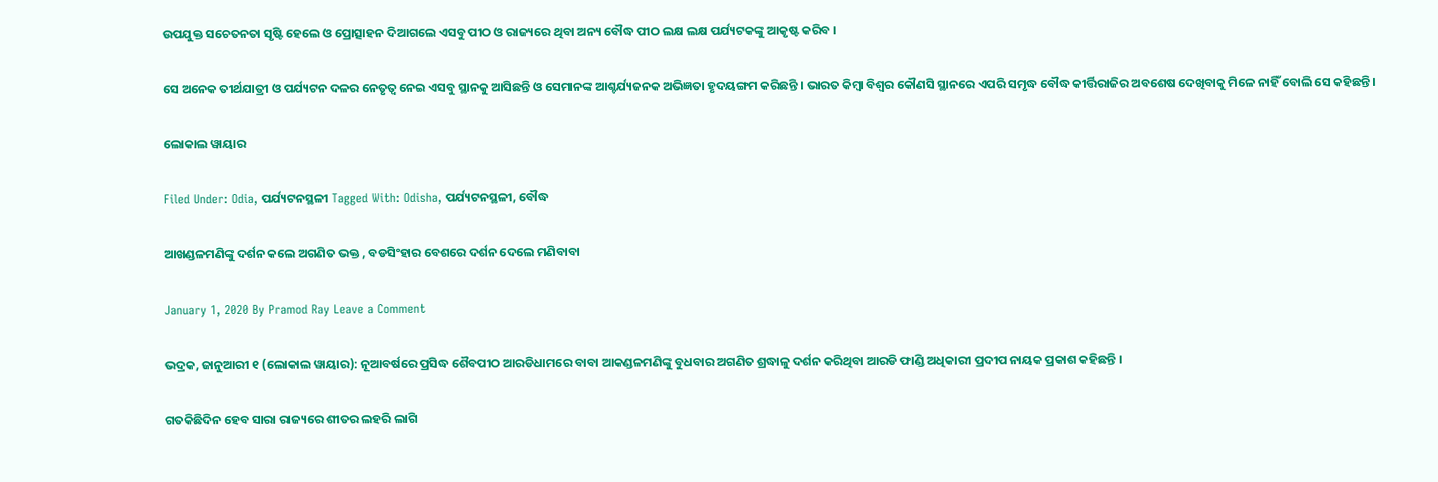ଉପଯୁକ୍ତ ସଚେତନତା ସୃଷ୍ଟି ହେଲେ ଓ ପ୍ରୋତ୍ସାହନ ଦିଆଗଲେ ଏସବୁ ପୀଠ ଓ ରାଜ୍ୟରେ ଥିବା ଅନ୍ୟ ବୌଦ୍ଧ ପୀଠ ଲକ୍ଷ ଲକ୍ଷ ପର୍ଯ୍ୟଟକଙ୍କୁ ଆକୃଷ୍ଟ କରିବ ।

ସେ ଅନେକ ତୀର୍ଥଯାତ୍ରୀ ଓ ପର୍ଯ୍ୟଟନ ଦଳର ନେତୃତ୍ୱ ନେଇ ଏସବୁ ସ୍ଥାନକୁ ଆସିଛନ୍ତି ଓ ସେମାନଙ୍କ ଆଶ୍ଚର୍ଯ୍ୟଜନକ ଅଭିଜ୍ଞତା ହୃଦୟଙ୍ଗମ କରିଛନ୍ତି । ଭାରତ କିମ୍ବା ବିଶ୍ୱର କୌଣସି ସ୍ଥାନରେ ଏପରି ସମୃଦ୍ଧ ବୌଦ୍ଧ କୀର୍ତ୍ତିରାଜିର ଅବଶେଷ ଦେଖିବାକୁ ମିଳେ ନାହିଁ ବୋଲି ସେ କହିଛନ୍ତି ।

ଲୋକାଲ ୱାୟାର

Filed Under: Odia, ପର୍ଯ୍ୟଟନସ୍ଥଳୀ Tagged With: Odisha, ପର୍ଯ୍ୟଟନସ୍ଥଳୀ, ବୌଦ୍ଧ

ଆଖଣ୍ଡଳମଣିଙ୍କୁ ଦର୍ଶନ କଲେ ଅଗଣିତ ଭକ୍ତ , ବଡସିଂହାର ବେଶରେ ଦର୍ଶନ ଦେଲେ ମଣିବାବା

January 1, 2020 By Pramod Ray Leave a Comment

ଭଦ୍ରକ, ଜାନୁଆରୀ ୧ (ଲୋକାଲ ୱାୟାର): ନୂଆବର୍ଷରେ ପ୍ରସିଦ୍ଧ ଶୈବପୀଠ ଆରଡିଧାମରେ ବାବା ଆକଣ୍ଡଳମଣିଙ୍କୁ ବୁଧବାର ଅଗଣିତ ଶ୍ରଦ୍ଧାଳୁ ଦର୍ଶନ କରିଥିବା ଆରଡି ଫାଣ୍ଡି ଅଧିକାରୀ ପ୍ରଦୀପ ନାୟକ ପ୍ରକାଶ କହିଛନ୍ତି ।

ଗତକିଛିଦିନ ହେବ ସାରା ରାଜ୍ୟରେ ଶୀତର ଲହରି ଲାଗି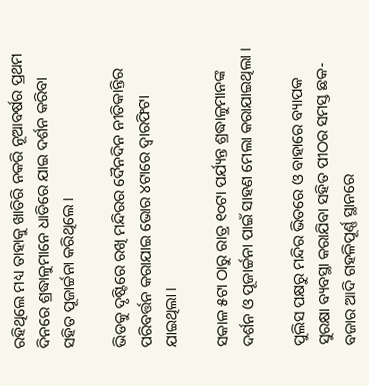ରହିଥିଲେ ମଧ୍ୟ ତାହାକୁ ଖାତିରି ନକରି ନୂଆବର୍ଷର ପ୍ରଥମ ଦିନରେ ଶ୍ରଦ୍ଧାଳୁମାନେ ଧାଡିରେ ଯାଇ ଦର୍ଶନ କରିବା ସହିତ ପୂଜାର୍ଚ୍ଚନା କରିଥିଲେ ।

ଭିଡକୁ ଦୃଷ୍ଟିରେ ରଖି ମନ୍ଦିରର ଦୈନଦିନ ନୀତିକାନ୍ତିର ପରିବର୍ତ୍ତନ କରାଯାଇ ଭୋର ୪ଟାରେ ଦ୍ୱାରଫିଟା ଯାଇଥିଲା ।

ସକାଳ ୫ଟା ଠାରୁ ରାତ୍ର ୧୦ଟା ପର୍ଯ୍ୟନ୍ତ ଶ୍ରଦ୍ଧାଳୁମାନଙ୍କ ଦର୍ଶନ ଓ ପୂଜାର୍ଚ୍ଚନା ପାଇଁ ସାହଣ ମେଲା କରାଯାଇଥିଲା ।

ପୁଲିସ ପକ୍ଷରୁ ମନ୍ଦିର ଭିତରେ ଓ ବାହାରେ ବ୍ୟାପକ ସୁରକ୍ଷା ବ୍ୟବସ୍ଥା କରାଯିବା ସହିତ ପୀଠର ସମସ୍ତ ଛକ-ବଜାର ଆଦି ଗହଳିପୂର୍ଣ୍ଣ ସ୍ଥାନରେ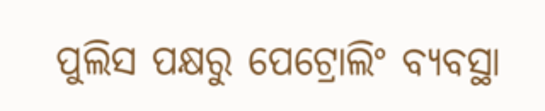ପୁଲିସ ପକ୍ଷରୁ ପେଟ୍ରୋଲିଂ ବ୍ୟବସ୍ଥା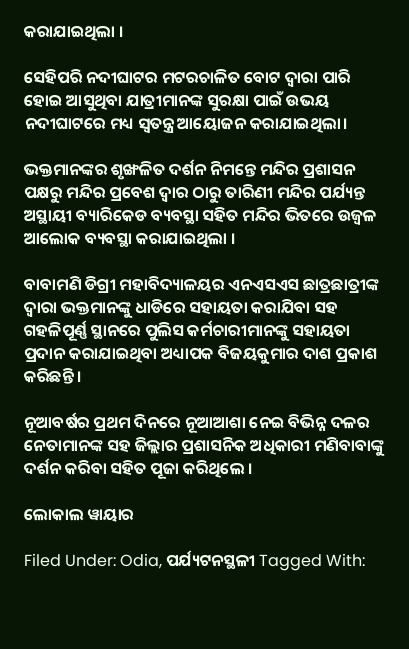କରାଯାଇଥିଲା ।

ସେହିପରି ନଦୀଘାଟର ମଟରଚାଳିତ ବୋଟ ଦ୍ୱାରା ପାରି ହୋଇ ଆସୁଥିବା ଯାତ୍ରୀମାନଙ୍କ ସୁରକ୍ଷା ପାଇଁ ଉଭୟ ନଦୀଘାଟରେ ମଧ୍ୟ ସ୍ଵତନ୍ତ୍ର ଆୟୋଜନ କରାଯାଇଥିଲା।

ଭକ୍ତମାନଙ୍କର ଶୃଙ୍ଖଳିତ ଦର୍ଶନ ନିମନ୍ତେ ମନ୍ଦିର ପ୍ରଶାସନ ପକ୍ଷରୁ ମନ୍ଦିର ପ୍ରବେଶ ଦ୍ୱାର ଠାରୁ ତାରିଣୀ ମନ୍ଦିର ପର୍ଯ୍ୟନ୍ତ ଅସ୍ଥାୟୀ ବ୍ୟାରିକେଡ ବ୍ୟବସ୍ଥା ସହିତ ମନ୍ଦିର ଭିତରେ ଉଜ୍ୱଳ ଆଲୋକ ବ୍ୟବସ୍ଥା କରାଯାଇଥିଲା ।

ବାବାମଣି ଡିଗ୍ରୀ ମହାବିଦ୍ୟାଳୟର ଏନଏସଏସ ଛାତ୍ରଛାତ୍ରୀଙ୍କ ଦ୍ୱାରା ଭକ୍ତମାନଙ୍କୁ ଧାଡିରେ ସହାୟତା କରାଯିବା ସହ ଗହଳିପୂର୍ଣ୍ଣ ସ୍ଥାନରେ ପୁଲିସ କର୍ମଚାରୀମାନଙ୍କୁ ସହାୟତା ପ୍ରଦାନ କରାଯାଇଥିବା ଅଧ୍ୟାପକ ବିଜୟକୁମାର ଦାଶ ପ୍ରକାଶ କରିଛନ୍ତି ।

ନୂଆବର୍ଷର ପ୍ରଥମ ଦିନରେ ନୂଆଆଶା ନେଇ ବିଭିନ୍ନ ଦଳର ନେତାମାନଙ୍କ ସହ ଜିଲ୍ଲାର ପ୍ରଶାସନିକ ଅଧିକାରୀ ମଣିବାବାଙ୍କୁ ଦର୍ଶନ କରିବା ସହିତ ପୂଜା କରିଥିଲେ ।

ଲୋକାଲ ୱାୟାର

Filed Under: Odia, ପର୍ଯ୍ୟଟନସ୍ଥଳୀ Tagged With: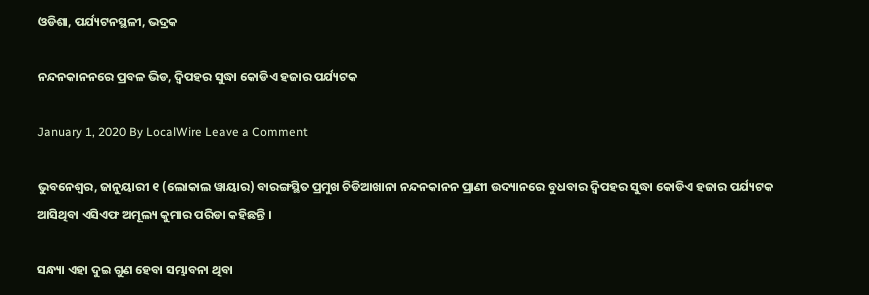ଓଡିଶା, ପର୍ଯ୍ୟଟନସ୍ଥଳୀ, ଭଦ୍ରକ

ନନ୍ଦନକାନନରେ ପ୍ରବଳ ଭିଡ, ଦ୍ଵିପହର ସୁଦ୍ଧା କୋଡିଏ ହଜାର ପର୍ଯ୍ୟଟକ

January 1, 2020 By LocalWire Leave a Comment

ଭୁବନେଶ୍ବର, ଜାନୁୟାରୀ ୧ (ଲୋକାଲ ୱାୟାର) ବାରଙ୍ଗସ୍ଥିତ ପ୍ରମୁଖ ଚିଡିଆଖାନା ନନ୍ଦନକାନନ ପ୍ରାଣୀ ଉଦ୍ୟାନରେ ବୁଧବାର ଦ୍ଵିପହର ସୁଦ୍ଧା କୋଡିଏ ହଜାର ପର୍ଯ୍ୟଟକ ଆସିଥିବା ଏସିଏଫ ଅମୂଲ୍ୟ କୁମାର ପରିଡା କହିଛନ୍ତି ।

ସନ୍ଧ୍ୟା ଏହା ଦୁଇ ଗୁଣ ହେବା ସମ୍ଭାବନା ଥିବା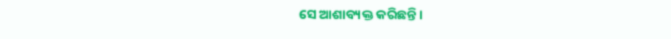ସେ ଆଶାବ୍ୟକ୍ତ କରିଛନ୍ତି ।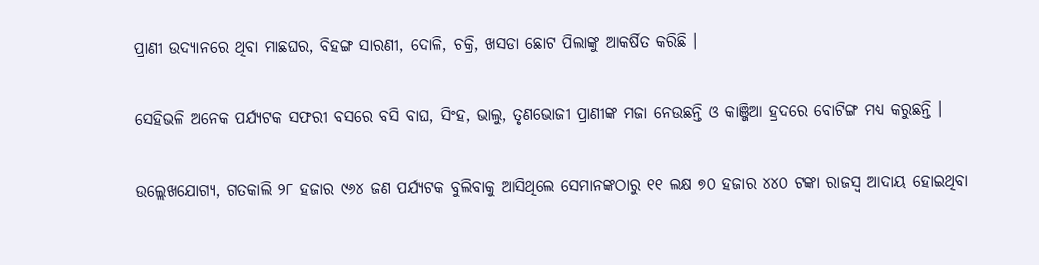ପ୍ରାଣୀ ଉଦ୍ୟାନରେ ଥିବା ମାଛଘର, ବିହଙ୍ଗ ସାରଣୀ, ଦୋଳି, ଚକ୍ରି, ଖସଡା ଛୋଟ ପିଲାଙ୍କୁ ଆକର୍ଷିତ କରିଛି ।

ସେହିଭଳି ଅନେକ ପର୍ଯ୍ୟଟକ ସଫରୀ ବସରେ ବସି ବାଘ, ସିଂହ, ଭାଲୁ, ତୃଣଭୋଜୀ ପ୍ରାଣୀଙ୍କ ମଜା ନେଉଛନ୍ତି ଓ କାଞ୍ଜିଆ ହ୍ରଦରେ ବୋଟିଙ୍ଗ ମଧ୍ୟ କରୁଛନ୍ତି ।

ଉଲ୍ଲେଖଯୋଗ୍ୟ, ଗତକାଲି ୨୮ ହଜାର ୯୬୪ ଜଣ ପର୍ଯ୍ୟଟକ ବୁଲିବାକୁ ଆସିଥିଲେ ସେମାନଙ୍କଠାରୁ ୧୧ ଲକ୍ଷ ୭୦ ହଜାର ୪୪୦ ଟଙ୍କା ରାଜସ୍ୱ ଆଦାୟ ହୋଇଥିବା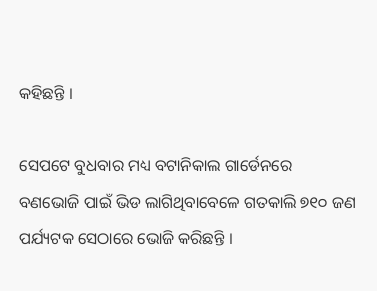କହିଛନ୍ତି ।

ସେପଟେ ବୁଧବାର ମଧ୍ୟ ବଟାନିକାଲ ଗାର୍ଡେନରେ ବଣଭୋଜି ପାଇଁ ଭିଡ ଲାଗିଥିବାବେଳେ ଗତକାଲି ୭୧୦ ଜଣ ପର୍ଯ୍ୟଟକ ସେଠାରେ ଭୋଜି କରିଛନ୍ତି ।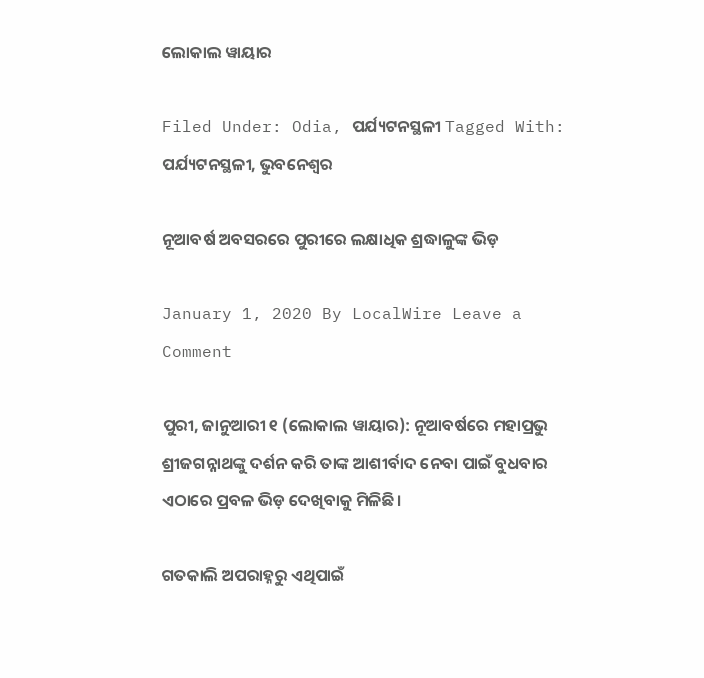ଲୋକାଲ ୱାୟାର

Filed Under: Odia, ପର୍ଯ୍ୟଟନସ୍ଥଳୀ Tagged With: ପର୍ଯ୍ୟଟନସ୍ଥଳୀ, ଭୁବନେଶ୍ବର

ନୂଆବର୍ଷ ଅବସରରେ ପୁରୀରେ ଲକ୍ଷାଧିକ ଶ୍ରଦ୍ଧାଳୁଙ୍କ ଭିଡ଼

January 1, 2020 By LocalWire Leave a Comment

ପୁରୀ, ଜାନୁଆରୀ ୧ (ଲୋକାଲ ୱାୟାର): ନୂଆବର୍ଷରେ ମହାପ୍ରଭୁ ଶ୍ରୀଜଗନ୍ନାଥଙ୍କୁ ଦର୍ଶନ କରି ତାଙ୍କ ଆଶୀର୍ବାଦ ନେବା ପାଇଁ ବୁଧବାର ଏଠାରେ ପ୍ରବଳ ଭିଡ଼ ଦେଖିବାକୁ ମିଳିଛି।

ଗତକାଲି ଅପରାହ୍ନରୁ ଏଥିପାଇଁ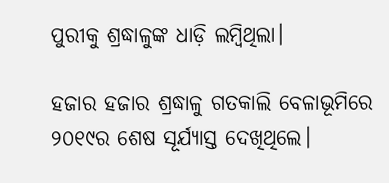ପୁରୀକୁ ଶ୍ରଦ୍ଧାଳୁଙ୍କ ଧାଡ଼ି ଲମ୍ବିଥିଲା।

ହଜାର ହଜାର ଶ୍ରଦ୍ଧାଳୁ ଗତକାଲି ବେଳାଭୂମିରେ ୨୦୧୯ର ଶେଷ ସୂର୍ଯ୍ୟାସ୍ତ ଦେଖିଥିଲେ।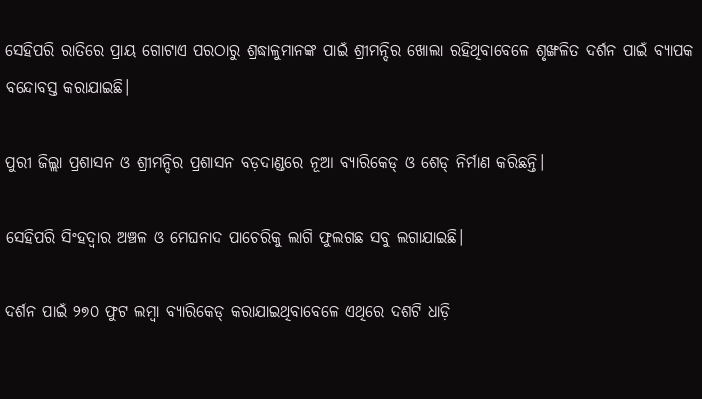ସେହିପରି ରାତିରେ ପ୍ରାୟ ଗୋଟାଏ ପରଠାରୁ ଶ୍ରଦ୍ଧାଳୁମାନଙ୍କ ପାଇଁ ଶ୍ରୀମନ୍ଦିର ଖୋଲା ରହିଥିବାବେଳେ ଶୃଙ୍ଖଳିତ ଦର୍ଶନ ପାଇଁ ବ୍ୟାପକ ବନ୍ଦୋବସ୍ତ କରାଯାଇଛି।

ପୁରୀ ଜିଲ୍ଲା ପ୍ରଶାସନ ଓ ଶ୍ରୀମନ୍ଦିର ପ୍ରଶାସନ ବଡ଼ଦାଣ୍ଡରେ ନୂଆ ବ୍ୟାରିକେଡ୍ ଓ ଶେଡ୍ ନିର୍ମାଣ କରିଛନ୍ତି।

ସେହିପରି ସିଂହଦ୍ବାର ଅଞ୍ଚଳ ଓ ମେଘନାଦ ପାଚେରିକୁ ଲାଗି ଫୁଲଗଛ ସବୁ ଲଗାଯାଇଛି।

ଦର୍ଶନ ପାଇଁ ୨୭୦ ଫୁଟ ଲମ୍ବା ବ୍ୟାରିକେଡ୍ କରାଯାଇଥିବାବେଳେ ଏଥିରେ ଦଶଟି ଧାଡ଼ି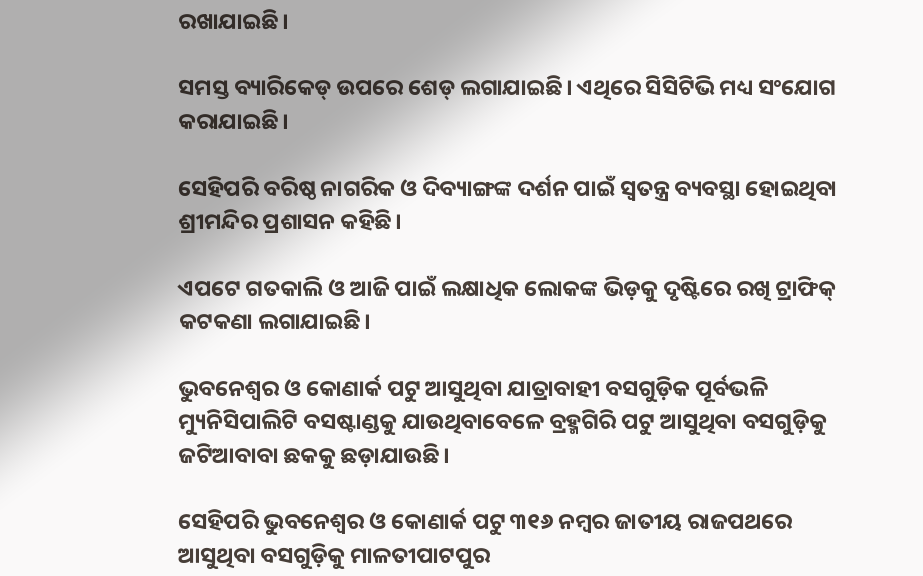ରଖାଯାଇଛି।

ସମସ୍ତ ବ୍ୟାରିକେଡ୍ ଉପରେ ଶେଡ୍ ଲଗାଯାଇଛି। ଏଥିରେ ସିସିଟିଭି ମଧ୍ୟ ସଂଯୋଗ କରାଯାଇଛି।

ସେହିପରି ବରିଷ୍ଠ ନାଗରିକ ଓ ଦିବ୍ୟାଙ୍ଗଙ୍କ ଦର୍ଶନ ପାଇଁ ସ୍ବତନ୍ତ୍ର ବ୍ୟବସ୍ଥା ହୋଇଥିବା ଶ୍ରୀମନ୍ଦିର ପ୍ରଶାସନ କହିଛି।

ଏପଟେ ଗତକାଲି ଓ ଆଜି ପାଇଁ ଲକ୍ଷାଧିକ ଲୋକଙ୍କ ଭିଡ଼କୁ ଦୃଷ୍ଟିରେ ରଖି ଟ୍ରାଫିକ୍ କଟକଣା ଲଗାଯାଇଛି।

ଭୁବନେଶ୍ବର ଓ କୋଣାର୍କ ପଟୁ ଆସୁଥିବା ଯାତ୍ରାବାହୀ ବସଗୁଡ଼ିକ ପୂର୍ବଭଳି ମ୍ୟୁନିସିପାଲିଟି ବସଷ୍ଟାଣ୍ଡକୁ ଯାଉଥିବାବେଳେ ବ୍ରହ୍ମଗିରି ପଟୁ ଆସୁଥିବା ବସଗୁଡ଼ିକୁ ଜଟିଆବାବା ଛକକୁ ଛଡ଼ାଯାଉଛି।

ସେହିପରି ଭୁବନେଶ୍ବର ଓ କୋଣାର୍କ ପଟୁ ୩୧୬ ନମ୍ବର ଜାତୀୟ ରାଜପଥରେ ଆସୁଥିବା ବସଗୁଡ଼ିକୁ ମାଳତୀପାଟପୁର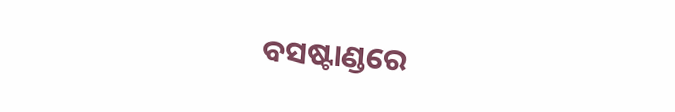ବସଷ୍ଟାଣ୍ଡରେ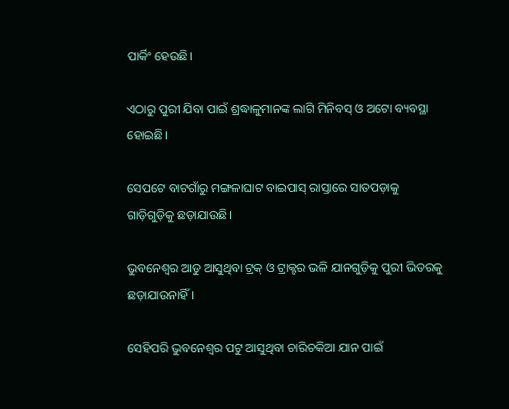ପାର୍କିଂ ହେଉଛି।

ଏଠାରୁ ପୁରୀ ଯିବା ପାଇଁ ଶ୍ରଦ୍ଧାଳୁମାନଙ୍କ ଲାଗି ମିନିବସ୍ ଓ ଅଟୋ ବ୍ୟବସ୍ଥା ହୋଇଛି।

ସେପଟେ ବାଟଗାଁରୁ ମଙ୍ଗଳାଘାଟ ବାଇପାସ୍ ରାସ୍ତାରେ ସାତପଡ଼ାକୁ ଗାଡ଼ିଗୁଡ଼ିକୁ ଛଡ଼ାଯାଉଛି।

ଭୁବନେଶ୍ବର ଆଡୁ ଆସୁଥିବା ଟ୍ରକ୍ ଓ ଟ୍ରାକ୍ଟର ଭଳି ଯାନଗୁଡ଼ିକୁ ପୁରୀ ଭିତରକୁ ଛଡ଼ାଯାଉନାହିଁ।

ସେହିପରି ଭୁବନେଶ୍ବର ପଟୁ ଆସୁଥିବା ଚାରିଚକିଆ ଯାନ ପାଇଁ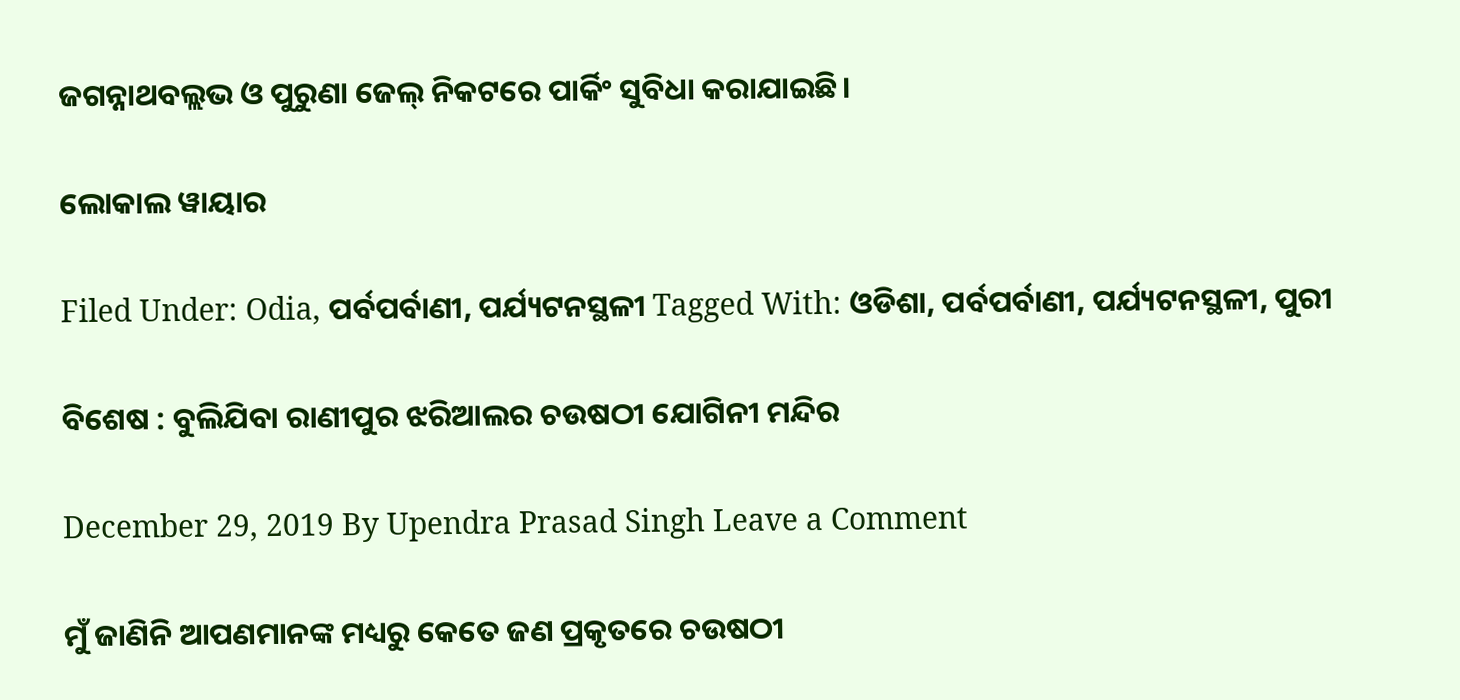ଜଗନ୍ନାଥବଲ୍ଲଭ ଓ ପୁରୁଣା ଜେଲ୍ ନିକଟରେ ପାର୍କିଂ ସୁବିଧା କରାଯାଇଛି।

ଲୋକାଲ ୱାୟାର

Filed Under: Odia, ପର୍ବପର୍ବାଣୀ, ପର୍ଯ୍ୟଟନସ୍ଥଳୀ Tagged With: ଓଡିଶା, ପର୍ବପର୍ବାଣୀ, ପର୍ଯ୍ୟଟନସ୍ଥଳୀ, ପୁରୀ

ବିଶେଷ : ବୁଲିଯିବା ରାଣୀପୁର ଝରିଆଲର ଚଉଷଠୀ ଯୋଗିନୀ ମନ୍ଦିର

December 29, 2019 By Upendra Prasad Singh Leave a Comment

ମୁଁ ଜାଣିନି ଆପଣମାନଙ୍କ ମଧ୍ୟରୁ କେତେ ଜଣ ପ୍ରକୃତରେ ଚଉଷଠୀ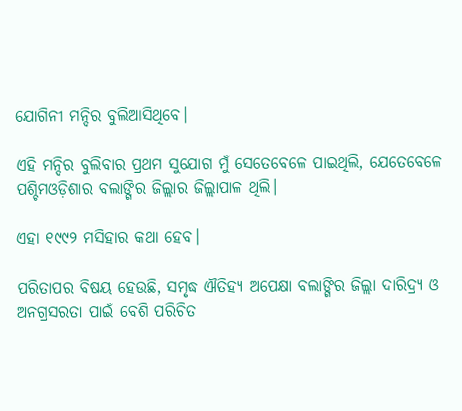ଯୋଗିନୀ ମନ୍ଦିର ବୁଲିଆସିଥିବେ।

ଏହି ମନ୍ଦିର ବୁଲିବାର ପ୍ରଥମ ସୁଯୋଗ ମୁଁ ସେତେବେଳେ ପାଇଥିଲି, ଯେତେବେଳେ ପଶ୍ଚିମଓଡ଼ିଶାର ବଲାଙ୍ଗିର ଜିଲ୍ଲାର ଜିଲ୍ଲାପାଳ ଥିଲି।

ଏହା ୧୯୯୨ ମସିହାର କଥା ହେବ।

ପରିତାପର ବିଷୟ ହେଉଛି, ସମୃଦ୍ଧ ଐତିହ୍ୟ ଅପେକ୍ଷା ବଲାଙ୍ଗିର ଜିଲ୍ଲା ଦାରିଦ୍ର୍ୟ ଓ ଅନଗ୍ରସରତା ପାଇଁ ବେଶି ପରିଚିତ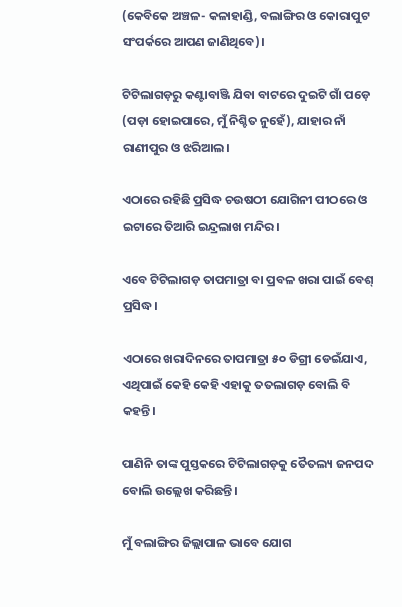(କେବିକେ ଅଞ୍ଚଳ- କଳାହାଣ୍ଡି, ବଲାଙ୍ଗିର ଓ କୋରାପୁଟ ସଂପର୍କରେ ଆପଣ ଜାଣିଥିବେ)।

ଟିଟିଲାଗଡ଼ରୁ କଣ୍ଟାବାଞ୍ଜି ଯିବା ବାଟରେ ଦୁଇଟି ଗାଁ ପଡ଼େ (ପଡ଼ା ହୋଇପାରେ, ମୁଁ ନିଶ୍ଚିତ ନୁହେଁ), ଯାହାର ନାଁ ରାଣୀପୁର ଓ ଝରିଆଲ।

ଏଠାରେ ରହିଛି ପ୍ରସିଦ୍ଧ ଚଉଷଠୀ ଯୋଗିନୀ ପୀଠରେ ଓ ଇଟାରେ ତିଆରି ଇନ୍ଦ୍ରଲାଖ ମନ୍ଦିର।

ଏବେ ଟିଟିଲାଗଡ଼ ତାପମାତ୍ରା ବା ପ୍ରବଳ ଖରା ପାଇଁ ବେଶ୍ ପ୍ରସିଦ୍ଧ।

ଏଠାରେ ଖରାଦିନରେ ତାପମାତ୍ରା ୫୦ ଡିଗ୍ରୀ ଡେଇଁଯାଏ, ଏଥିପାଇଁ କେହି କେହି ଏହାକୁ ତତଲାଗଡ଼ ବୋଲି ବି କହନ୍ତି।

ପାଣିନି ତାଙ୍କ ପୁସ୍ତକରେ ଟିଟିଲାଗଡ଼କୁ ତୈତଲ୍ୟ ଜନପଦ ବୋଲି ଉଲ୍ଲେଖ କରିଛନ୍ତି।

ମୁଁ ବଲାଙ୍ଗିର ଜିଲ୍ଲାପାଳ ଭାବେ ଯୋଗ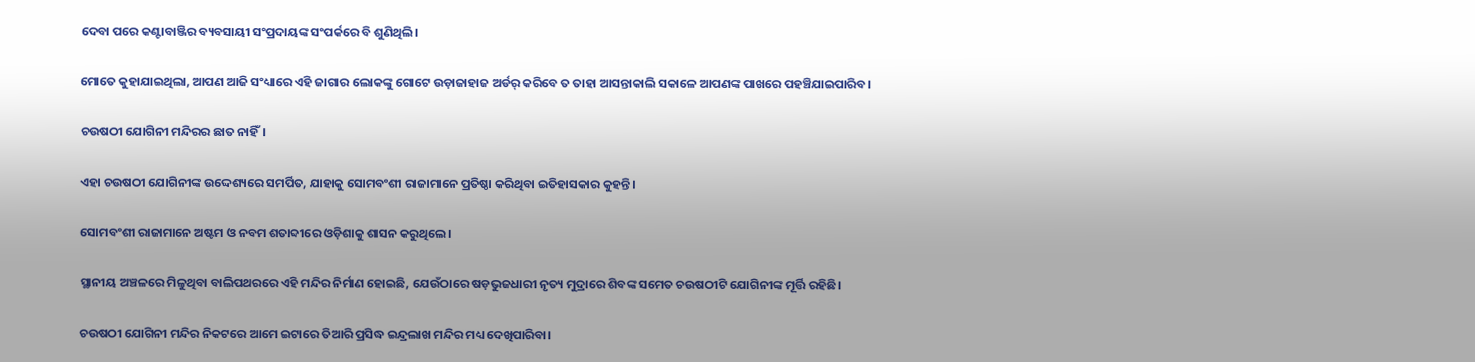ଦେବା ପରେ କଣ୍ଟାବାଞ୍ଜିର ବ୍ୟବସାୟୀ ସଂପ୍ରଦାୟଙ୍କ ସଂପର୍କରେ ବି ଶୁଣିଥିଲି।

ମୋତେ କୁହାଯାଇଥିଲା, ଆପଣ ଆଜି ସଂଧ୍ୟାରେ ଏହି ଜାଗାର ଲୋକଙ୍କୁ ଗୋଟେ ଉଡ଼ାଜାହାଜ ଅର୍ଡର୍ କରିବେ ତ ତାହା ଆସନ୍ତାକାଲି ସକାଳେ ଆପଣଙ୍କ ପାଖରେ ପହଞ୍ଚିଯାଇପାରିବ।

ଚଉଷଠୀ ଯୋଗିନୀ ମନ୍ଦିରର ଛାତ ନାହିଁ।

ଏହା ଚଉଷଠୀ ଯୋଗିନୀଙ୍କ ଉଦ୍ଦେଶ୍ୟରେ ସମର୍ପିତ, ଯାହାକୁ ସୋମବଂଶୀ ରାଜାମାନେ ପ୍ରତିଷ୍ଠା କରିଥିବା ଇତିହାସକାର କୁହନ୍ତି।

ସୋମବଂଶୀ ରାଜାମାନେ ଅଷ୍ଟମ ଓ ନବମ ଶତାବ୍ଦୀରେ ଓଡ଼ିଶାକୁ ଶାସନ କରୁଥିଲେ।

ସ୍ଥାନୀୟ ଅଞ୍ଚଳରେ ମିଳୁଥିବା ବାଲିପଥରରେ ଏହି ମନ୍ଦିର ନିର୍ମାଣ ହୋଇଛି, ଯେଉଁଠାରେ ଷଡ଼ଭୁଜଧାରୀ ନୃତ୍ୟ ମୁଦ୍ରାରେ ଶିବଙ୍କ ସମେତ ଚଉଷଠୀଟି ଯୋଗିନୀଙ୍କ ମୂର୍ତ୍ତି ରହିଛି।

ଚଉଷଠୀ ଯୋଗିନୀ ମନ୍ଦିର ନିକଟରେ ଆମେ ଇଟାରେ ତିଆରି ପ୍ରସିଦ୍ଧ ଇନ୍ଦ୍ରଲାଖ ମନ୍ଦିର ମଧ୍ୟ ଦେଖିପାରିବା।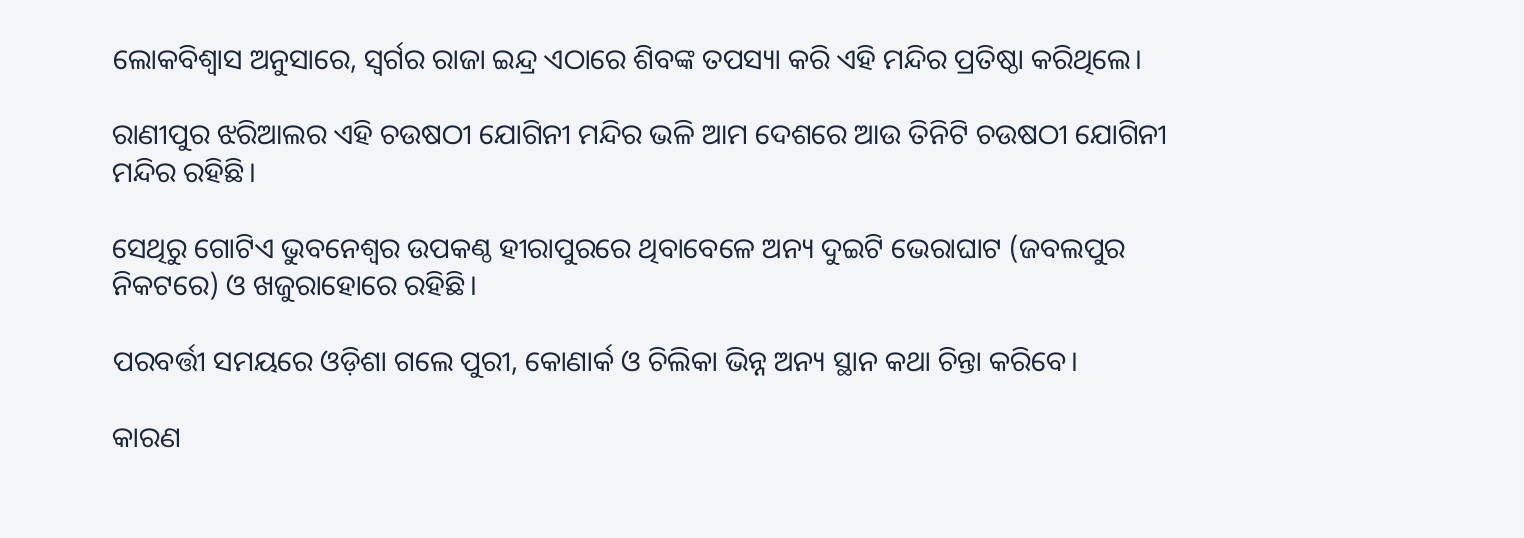ଲୋକବିଶ୍ବାସ ଅନୁସାରେ, ସ୍ବର୍ଗର ରାଜା ଇନ୍ଦ୍ର ଏଠାରେ ଶିବଙ୍କ ତପସ୍ୟା କରି ଏହି ମନ୍ଦିର ପ୍ରତିଷ୍ଠା କରିଥିଲେ।

ରାଣୀପୁର ଝରିଆଲର ଏହି ଚଉଷଠୀ ଯୋଗିନୀ ମନ୍ଦିର ଭଳି ଆମ ଦେଶରେ ଆଉ ତିନିଟି ଚଉଷଠୀ ଯୋଗିନୀ ମନ୍ଦିର ରହିଛି।

ସେଥିରୁ ଗୋଟିଏ ଭୁବନେଶ୍ବର ଉପକଣ୍ଠ ହୀରାପୁରରେ ଥିବାବେଳେ ଅନ୍ୟ ଦୁଇଟି ଭେରାଘାଟ (ଜବଲପୁର ନିକଟରେ) ଓ ଖଜୁରାହୋରେ ରହିଛି।

ପରବର୍ତ୍ତୀ ସମୟରେ ଓଡ଼ିଶା ଗଲେ ପୁରୀ, କୋଣାର୍କ ଓ ଚିଲିକା ଭିନ୍ନ ଅନ୍ୟ ସ୍ଥାନ କଥା ଚିନ୍ତା କରିବେ।

କାରଣ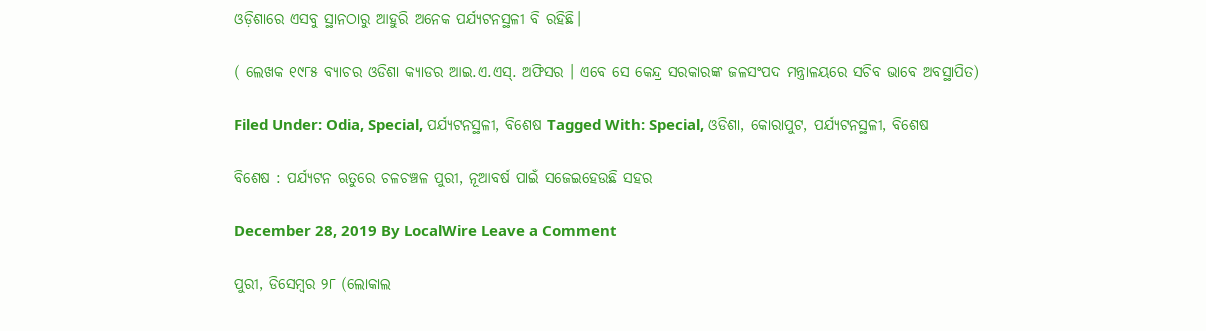ଓଡ଼ିଶାରେ ଏସବୁ ସ୍ଥାନଠାରୁ ଆହୁରି ଅନେକ ପର୍ଯ୍ୟଟନସ୍ଥଳୀ ବି ରହିଛି।

( ଲେଖକ ୧୯୮୫ ବ୍ୟାଚର ଓଡିଶା କ୍ୟାଡର ଆଇ.ଏ.ଏସ୍. ଅଫିସର । ଏବେ ସେ କେନ୍ଦ୍ର ସରକାରଙ୍କ ଜଳସଂପଦ ମନ୍ତ୍ରାଳୟରେ ସଚିବ ଭାବେ ଅବସ୍ଥାପିତ)

Filed Under: Odia, Special, ପର୍ଯ୍ୟଟନସ୍ଥଳୀ, ବିଶେଷ Tagged With: Special, ଓଡିଶା, କୋରାପୁଟ, ପର୍ଯ୍ୟଟନସ୍ଥଳୀ, ବିଶେଷ

ବିଶେଷ : ପର୍ଯ୍ୟଟନ ଋତୁରେ ଚଳଚଞ୍ଚଳ ପୁରୀ, ନୂଆବର୍ଷ ପାଇଁ ସଜେଇହେଉଛି ସହର

December 28, 2019 By LocalWire Leave a Comment

ପୁରୀ, ଡିସେମ୍ବର ୨୮ (ଲୋକାଲ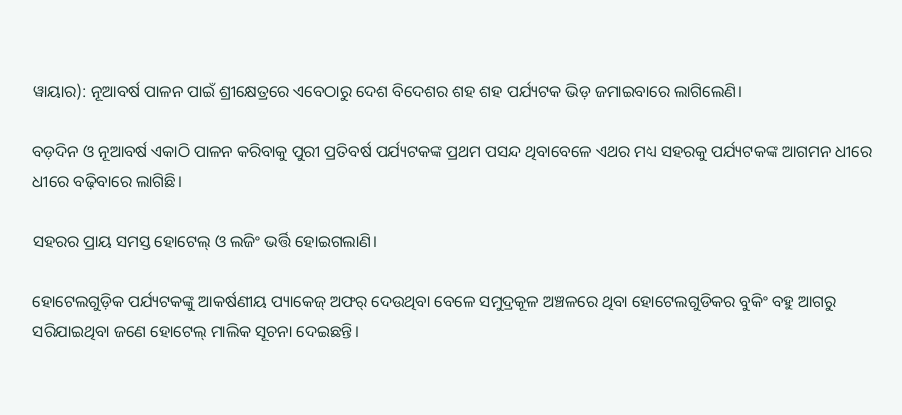ୱାୟାର): ନୂଆବର୍ଷ ପାଳନ ପାଇଁ ଶ୍ରୀକ୍ଷେତ୍ରରେ ଏବେଠାରୁ ଦେଶ ବିଦେଶର ଶହ ଶହ ପର୍ଯ୍ୟଟକ ଭିଡ଼ ଜମାଇବାରେ ଲାଗିଲେଣି।

ବଡ଼ଦିନ ଓ ନୂଆବର୍ଷ ଏକାଠି ପାଳନ କରିବାକୁ ପୁରୀ ପ୍ରତିବର୍ଷ ପର୍ଯ୍ୟଟକଙ୍କ ପ୍ରଥମ ପସନ୍ଦ ଥିବାବେଳେ ଏଥର ମଧ୍ୟ ସହରକୁ ପର୍ଯ୍ୟଟକଙ୍କ ଆଗମନ ଧୀରେ ଧୀରେ ବଢ଼ିବାରେ ଲାଗିଛି।

ସହରର ପ୍ରାୟ ସମସ୍ତ ହୋଟେଲ୍ ଓ ଲଜିଂ ଭର୍ତ୍ତି ହୋଇଗଲାଣି।

ହୋଟେଲଗୁଡ଼ିକ ପର୍ଯ୍ୟଟକଙ୍କୁ ଆକର୍ଷଣୀୟ ପ୍ୟାକେଜ୍ ଅଫର୍ ଦେଉଥିବା ବେଳେ ସମୁଦ୍ରକୂଳ ଅଞ୍ଚଳରେ ଥିବା ହୋଟେଲଗୁଡିକର ବୁକିଂ ବହୁ ଆଗରୁ ସରିଯାଇଥିବା ଜଣେ ହୋଟେଲ୍ ମାଲିକ ସୂଚନା ଦେଇଛନ୍ତି।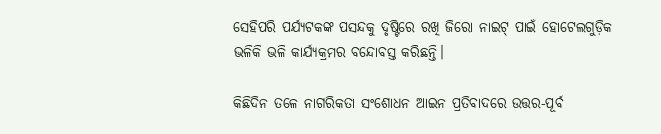ସେହିପରି ପର୍ଯ୍ୟଟକଙ୍କ ପସନ୍ଦକୁ ଦୃଷ୍ଟିରେ ରଖି ଜିରୋ ନାଇଟ୍ ପାଇଁ ହୋଟେଲଗୁଡ଼ିକ ଭଳିକି ଭଳି କାର୍ଯ୍ୟକ୍ରମର ବନ୍ଦୋବସ୍ତ କରିଛନ୍ତି।

କିଛିଦିନ ତଳେ ନାଗରିକତା ସଂଶୋଧନ ଆଇନ ପ୍ରତିବାଦରେ ଉତ୍ତର-ପୂର୍ବ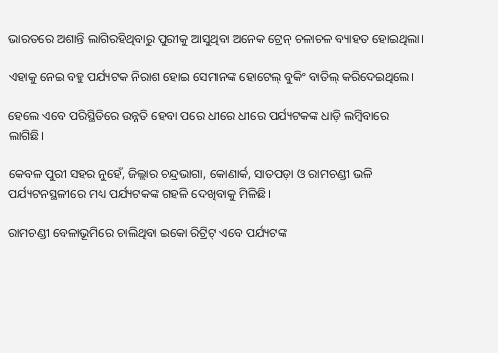ଭାରତରେ ଅଶାନ୍ତି ଲାଗିରହିଥିବାରୁ ପୁରୀକୁ ଆସୁଥିବା ଅନେକ ଟ୍ରେନ୍ ଚଳାଚଳ ବ୍ୟାହତ ହୋଇଥିଲା।

ଏହାକୁ ନେଇ ବହୁ ପର୍ଯ୍ୟଟକ ନିରାଶ ହୋଇ ସେମାନଙ୍କ ହୋଟେଲ୍ ବୁକିଂ ବାତିଲ୍ କରିଦେଇଥିଲେ।

ହେଲେ ଏବେ ପରିସ୍ଥିତିରେ ଉନ୍ନତି ହେବା ପରେ ଧୀରେ ଧୀରେ ପର୍ଯ୍ୟଟକଙ୍କ ଧାଡ଼ି ଲମ୍ବିବାରେ ଲାଗିଛି।

କେବଳ ପୁରୀ ସହର ନୁହେଁ, ଜିଲ୍ଲାର ଚନ୍ଦ୍ରଭାଗା, କୋଣାର୍କ, ସାତପଡ଼ା ଓ ରାମଚଣ୍ଡୀ ଭଳି ପର୍ଯ୍ୟଟନସ୍ଥଳୀରେ ମଧ୍ୟ ପର୍ଯ୍ୟଟକଙ୍କ ଗହଳି ଦେଖିବାକୁ ମିଳିଛି।

ରାମଚଣ୍ଡୀ ବେଳାଭୂମିରେ ଚାଲିଥିବା ଇକୋ ରିଟ୍ରିଟ୍ ଏବେ ପର୍ଯ୍ୟଟଙ୍କ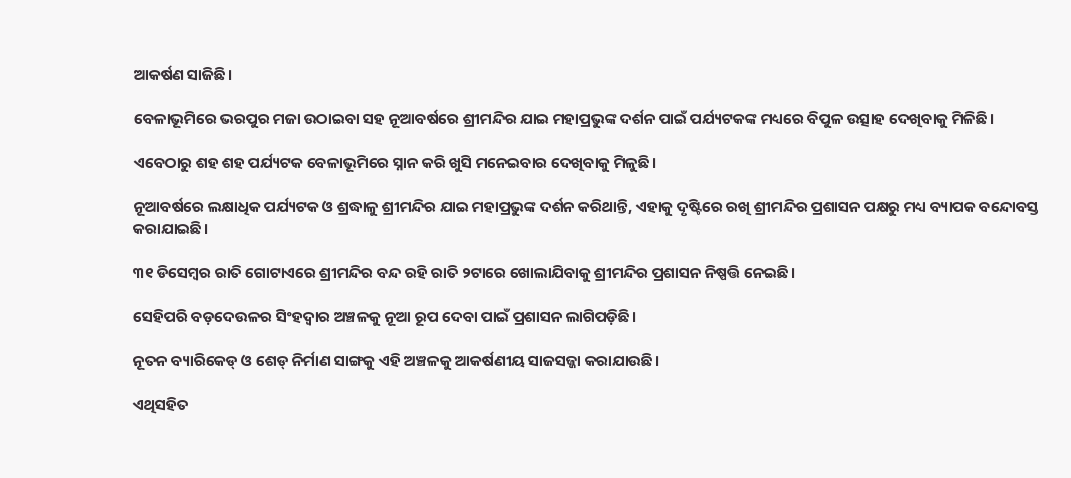ଆକର୍ଷଣ ସାଜିଛି।

ବେଳାଭୂମିରେ ଭରପୁର ମଜା ଉଠାଇବା ସହ ନୂଆବର୍ଷରେ ଶ୍ରୀମନ୍ଦିର ଯାଇ ମହାପ୍ରଭୁଙ୍କ ଦର୍ଶନ ପାଇଁ ପର୍ଯ୍ୟଟକଙ୍କ ମଧ୍ୟରେ ବିପୁଳ ଉତ୍ସାହ ଦେଖିବାକୁ ମିଳିଛି।

ଏବେଠାରୁ ଶହ ଶହ ପର୍ଯ୍ୟଟକ ବେଳାଭୂମିରେ ସ୍ନାନ କରି ଖୁସି ମନେଇବାର ଦେଖିବାକୁ ମିଳୁଛି।

ନୂଆବର୍ଷରେ ଲକ୍ଷାଧିକ ପର୍ଯ୍ୟଟକ ଓ ଶ୍ରଦ୍ଧାଳୁ ଶ୍ରୀମନ୍ଦିର ଯାଇ ମହାପ୍ରଭୁଙ୍କ ଦର୍ଶନ କରିଥାନ୍ତି, ଏହାକୁ ଦୃଷ୍ଟିରେ ରଖି ଶ୍ରୀମନ୍ଦିର ପ୍ରଶାସନ ପକ୍ଷରୁ ମଧ୍ୟ ବ୍ୟାପକ ବନ୍ଦୋବସ୍ତ କରାଯାଇଛି।

୩୧ ଡିସେମ୍ବର ରାତି ଗୋଟାଏରେ ଶ୍ରୀମନ୍ଦିର ବନ୍ଦ ରହି ରାତି ୨ଟାରେ ଖୋଲାଯିବାକୁ ଶ୍ରୀମନ୍ଦିର ପ୍ରଶାସନ ନିଷ୍ପତ୍ତି ନେଇଛି।

ସେହିପରି ବଡ଼ଦେଉଳର ସିଂହଦ୍ୱାର ଅଞ୍ଚଳକୁ ନୂଆ ରୂପ ଦେବା ପାଇଁ ପ୍ରଶାସନ ଲାଗିପଡ଼ିଛି।

ନୂତନ ବ୍ୟାରିକେଡ୍ ଓ ଶେଡ୍‌ ନିର୍ମାଣ ସାଙ୍ଗକୁ ଏହି ଅଞ୍ଚଳକୁ ଆକର୍ଷଣୀୟ ସାଜସଜ୍ଜା କରାଯାଉଛି।

ଏଥିସହିତ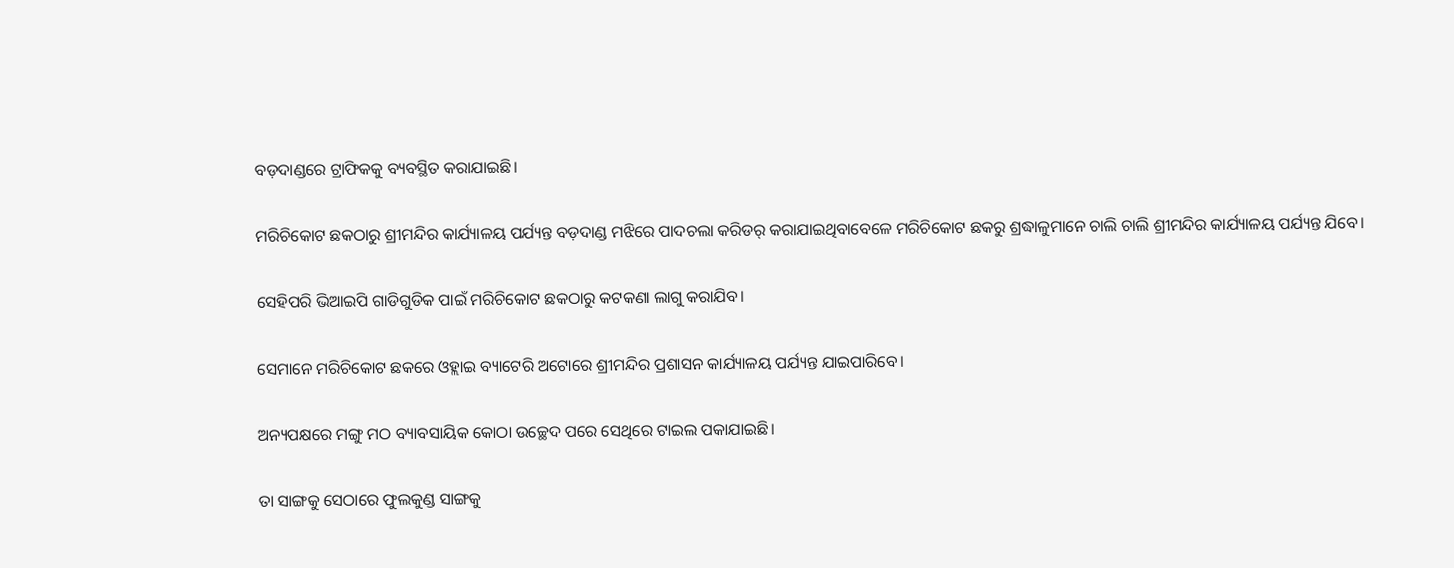ବଡ଼ଦାଣ୍ଡରେ ଟ୍ରାଫିକକୁ ବ୍ୟବସ୍ଥିତ କରାଯାଇଛି।

ମରିଚିକୋଟ ଛକଠାରୁ ଶ୍ରୀମନ୍ଦିର କାର୍ଯ୍ୟାଳୟ ପର୍ଯ୍ୟନ୍ତ ବଡ଼ଦାଣ୍ଡ ମଝିରେ ପାଦଚଲା କରିଡର୍ କରାଯାଇଥିବାବେଳେ ମରିଚିକୋଟ ଛକରୁ ଶ୍ରଦ୍ଧାଳୁମାନେ ଚାଲି ଚାଲି ଶ୍ରୀମନ୍ଦିର କାର୍ଯ୍ୟାଳୟ ପର୍ଯ୍ୟନ୍ତ ଯିବେ।

ସେହିପରି ଭିଆଇପି ଗାଡିଗୁଡିକ ପାଇଁ ମରିଚିକୋଟ ଛକଠାରୁ କଟକଣା ଲାଗୁ କରାଯିବ।

ସେମାନେ ମରିଚିକୋଟ ଛକରେ ଓହ୍ଲାଇ ବ୍ୟାଟେରି ଅଟୋରେ ଶ୍ରୀମନ୍ଦିର ପ୍ରଶାସନ କାର୍ଯ୍ୟାଳୟ ପର୍ଯ୍ୟନ୍ତ ଯାଇପାରିବେ।

ଅନ୍ୟପକ୍ଷରେ ମଙ୍ଗୁ ମଠ ବ୍ୟାବସାୟିକ କୋଠା ଉଚ୍ଛେଦ ପରେ ସେଥିରେ ଟାଇଲ ପକାଯାଇଛି।

ତା ସାଙ୍ଗକୁ ସେଠାରେ ଫୁଲକୁଣ୍ଡ ସାଙ୍ଗକୁ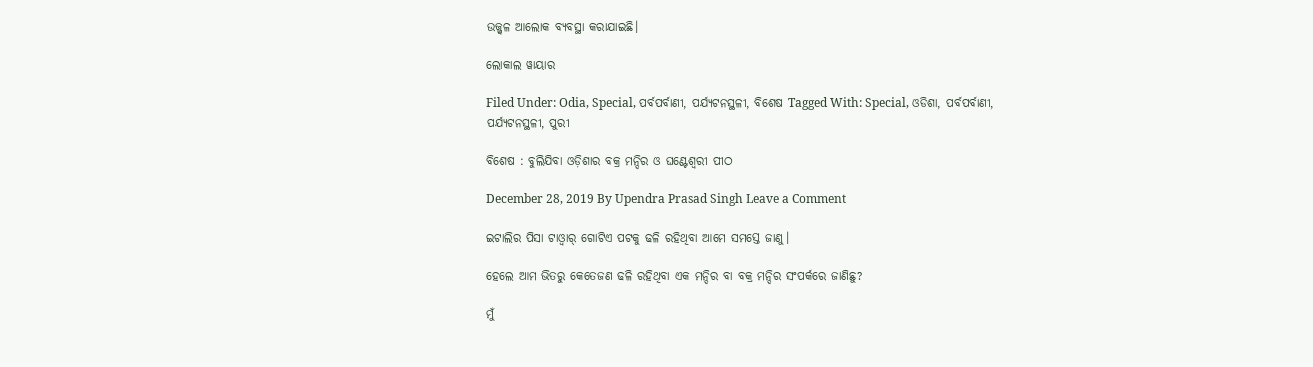ଉଜ୍ଜ୍ୱଳ ଆଲୋକ ବ୍ୟବସ୍ଥା କରାଯାଇଛି।

ଲୋକାଲ ୱାୟାର

Filed Under: Odia, Special, ପର୍ବପର୍ବାଣୀ, ପର୍ଯ୍ୟଟନସ୍ଥଳୀ, ବିଶେଷ Tagged With: Special, ଓଡିଶା, ପର୍ବପର୍ବାଣୀ, ପର୍ଯ୍ୟଟନସ୍ଥଳୀ, ପୁରୀ

ବିଶେଷ : ବୁଲିଯିବା ଓଡ଼ିଶାର ବକ୍ର ମନ୍ଦିର ଓ ଘଣ୍ଟେଶ୍ବରୀ ପୀଠ

December 28, 2019 By Upendra Prasad Singh Leave a Comment

ଇଟାଲିର ପିସା ଟାଓ୍ବାର୍ ଗୋଟିଏ ପଟକୁ ଢଳି ରହିଥିବା ଆମେ ସମସ୍ତେ ଜାଣୁ।

ହେଲେ ଆମ ଭିତରୁ କେତେଜଣ ଢଳି ରହିଥିବା ଏକ ମନ୍ଦିର ବା ବକ୍ର ମନ୍ଦିର ସଂପର୍କରେ ଜାଣିଛୁ?

ମୁଁ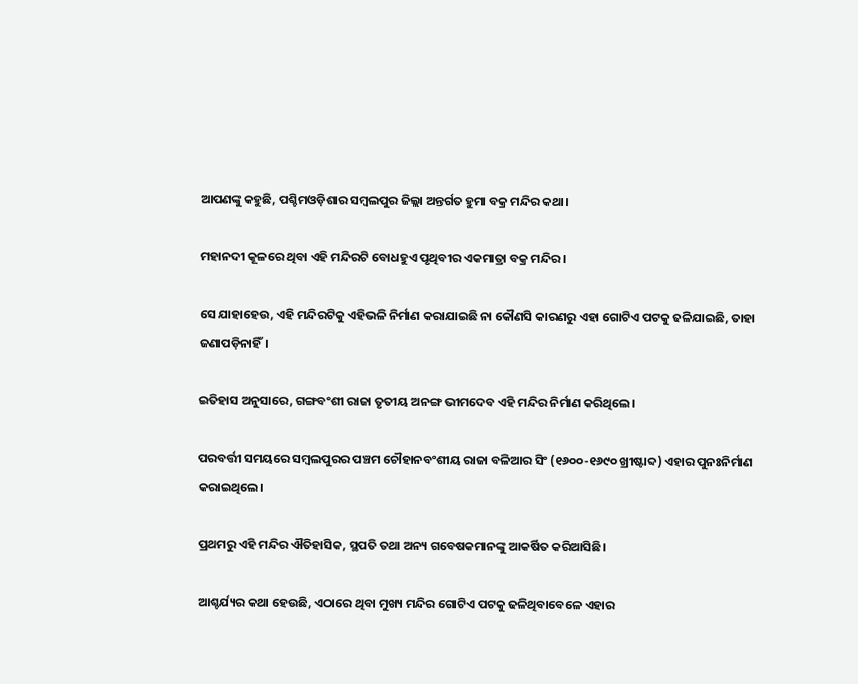ଆପଣଙ୍କୁ କହୁଛି, ପଶ୍ଚିମଓଡ଼ିଶାର ସମ୍ବଲପୁର ଜିଲ୍ଲା ଅନ୍ତର୍ଗତ ହୁମା ବକ୍ର ମନ୍ଦିର କଥା।

ମହାନଦୀ କୂଳରେ ଥିବା ଏହି ମନ୍ଦିରଟି ବୋଧହୁଏ ପୃଥିବୀର ଏକମାତ୍ରା ବକ୍ର ମନ୍ଦିର।

ସେ ଯାହାହେଉ, ଏହି ମନ୍ଦିରଟିକୁ ଏହିଭଳି ନିର୍ମାଣ କରାଯାଇଛି ନା କୌଣସି କାରଣରୁ ଏହା ଗୋଟିଏ ପଟକୁ ଢଳିଯାଇଛି, ତାହା ଜଣାପଡ଼ିନାହିଁ।

ଇତିହାସ ଅନୁସାରେ, ଗଙ୍ଗବଂଶୀ ରାଜା ତୃତୀୟ ଅନଙ୍ଗ ଭୀମଦେବ ଏହି ମନ୍ଦିର ନିର୍ମାଣ କରିଥିଲେ।

ପରବର୍ତ୍ତୀ ସମୟରେ ସମ୍ବଲପୁରର ପଞ୍ଚମ ଚୌହାନବଂଶୀୟ ରାଜା ବଳିଆର ସିଂ (୧୬୦୦-୧୬୯୦ ଖ୍ରୀଷ୍ଟାବ୍ଦ) ଏହାର ପୁନଃନିର୍ମାଣ କରାଇଥିଲେ।

ପ୍ରଥମରୁ ଏହି ମନ୍ଦିର ଐତିହାସିକ, ସ୍ଥପତି ତଥା ଅନ୍ୟ ଗବେଷକମାନଙ୍କୁ ଆକର୍ଷିତ କରିଆସିଛି।

ଆଶ୍ଚର୍ଯ୍ୟର କଥା ହେଉଛି, ଏଠାରେ ଥିବା ମୁଖ୍ୟ ମନ୍ଦିର ଗୋଟିଏ ପଟକୁ ଢଳିଥିବାବେଳେ ଏହାର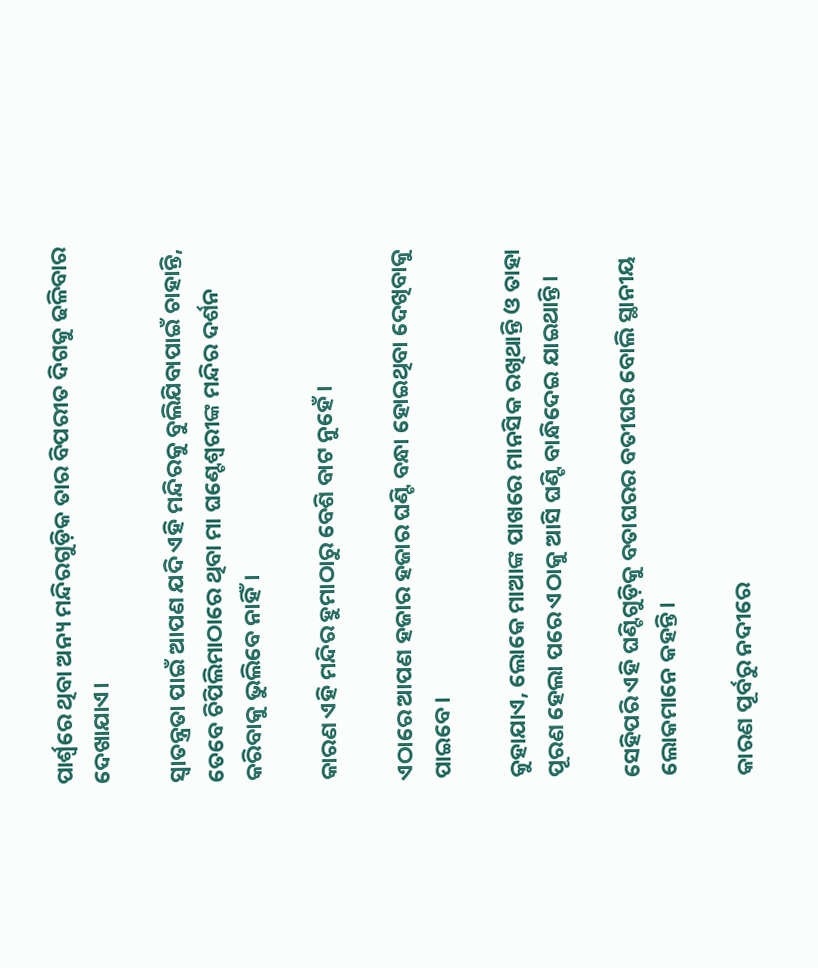ପାର୍ଶ୍ବରେ ଥିବା ଅନ୍ୟ ମନ୍ଦିରଗୁଡ଼ିକ ତାର ବିପରୀତ ଦିଗକୁ ଢଳିବାର ଦେଖାଯାଏ।

ସ୍ବାତନ୍ତ୍ରତା ପାଇଁ ଆପଣ ଯଦି ଏହି ମନ୍ଦିରକୁ ବୁଲିଯିବାପାଇଁ ଚାହାନ୍ତି, ତେବେ ଚିପିଲିମାଠାରେ ଥିବା ମା ଘଣ୍ଟେଶ୍ବରୀଙ୍କ ମନ୍ଦିର ଦର୍ଶନ କରିବାକୁ ଭୁଲିବେ ନାହିଁ।

କାରଣ ଏହି ମନ୍ଦିର ହୁମାଠାରୁ ବେଶି ବାଟ ନୁହେଁ।

ଏଠାରେ ଆପଣ ହଜାର ହଜାର ଘଣ୍ଟି ବନ୍ଧା ହୋଇଥିବା ଦେଖିବାକୁ ପାଇବେ।

କୁହାଯାଏ, ଲୋକେ ମାଆଙ୍କ ପାଖରେ ମାନସିକ ରଖିଥାନ୍ତି ଓ ତାହା ପୂରଣ ହେଲା ପରେ ଏଠାକୁ ଆସି ଘଣ୍ଟି ବାନ୍ଧିଦେଇ ଯାଇଥାନ୍ତି।

ସେହିପରି ଏହି ଘଣ୍ଟିଗୁଡ଼ିକୁ ବତାଘରର ବତୀଘର ବୋଲି ସ୍ଥାନୀୟ ଲୋକମାନେ କହନ୍ତି।

କାରଣ ପୂର୍ବରୁ ନଦୀରେ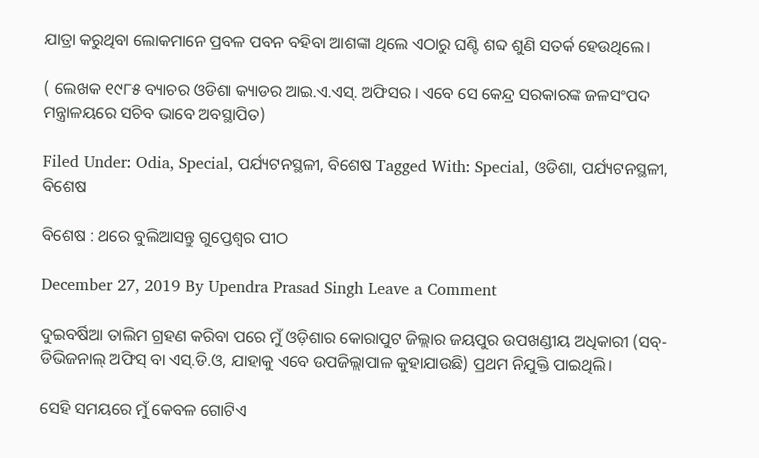ଯାତ୍ରା କରୁଥିବା ଲୋକମାନେ ପ୍ରବଳ ପବନ ବହିବା ଆଶଙ୍କା ଥିଲେ ଏଠାରୁ ଘଣ୍ଟି ଶବ୍ଦ ଶୁଣି ସତର୍କ ହେଉଥିଲେ।

( ଲେଖକ ୧୯୮୫ ବ୍ୟାଚର ଓଡିଶା କ୍ୟାଡର ଆଇ.ଏ.ଏସ୍. ଅଫିସର । ଏବେ ସେ କେନ୍ଦ୍ର ସରକାରଙ୍କ ଜଳସଂପଦ ମନ୍ତ୍ରାଳୟରେ ସଚିବ ଭାବେ ଅବସ୍ଥାପିତ)

Filed Under: Odia, Special, ପର୍ଯ୍ୟଟନସ୍ଥଳୀ, ବିଶେଷ Tagged With: Special, ଓଡିଶା, ପର୍ଯ୍ୟଟନସ୍ଥଳୀ, ବିଶେଷ

ବିଶେଷ : ଥରେ ବୁଲିଆସନ୍ତୁ ଗୁପ୍ତେଶ୍ବର ପୀଠ

December 27, 2019 By Upendra Prasad Singh Leave a Comment

ଦୁଇବର୍ଷିଆ ତାଲିମ ଗ୍ରହଣ କରିବା ପରେ ମୁଁ ଓଡ଼ିଶାର କୋରାପୁଟ ଜିଲ୍ଲାର ଜୟପୁର ଉପଖଣ୍ଡୀୟ ଅଧିକାରୀ (ସବ୍-ଡିଭିଜନାଲ୍ ଅଫିସ୍ ବା ଏସ୍.ଡି.ଓ, ଯାହାକୁ ଏବେ ଉପଜିଲ୍ଲାପାଳ କୁହାଯାଉଛି) ପ୍ରଥମ ନିଯୁକ୍ତି ପାଇଥିଲି।

ସେହି ସମୟରେ ମୁଁ କେବଳ ଗୋଟିଏ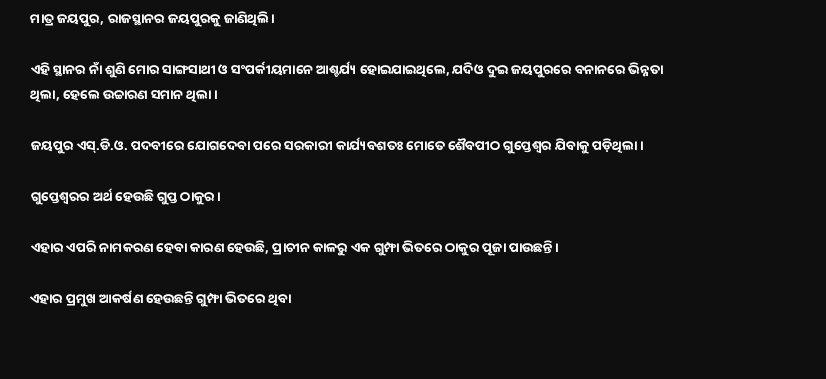ମାତ୍ର ଜୟପୁର, ରାଜସ୍ଥାନର ଜୟପୁରକୁ ଜାଣିଥିଲି।

ଏହି ସ୍ଥାନର ନାଁ ଶୁଣି ମୋର ସାଙ୍ଗସାଥୀ ଓ ସଂପର୍କୀୟମାନେ ଆଶ୍ଚର୍ଯ୍ୟ ହୋଇଯାଇଥିଲେ, ଯଦିଓ ଦୁଇ ଜୟପୁରରେ ବନାନରେ ଭିନ୍ନତା ଥିଲା, ହେଲେ ଉଚ୍ଚାରଣ ସମାନ ଥିଲା।

ଜୟପୁର ଏସ୍.ଡି.ଓ. ପଦବୀରେ ଯୋଗଦେବା ପରେ ସରକାରୀ କାର୍ଯ୍ୟବଶତଃ ମୋତେ ଶୈବପୀଠ ଗୁପ୍ତେଶ୍ବର ଯିବାକୁ ପଡ଼ିଥିଲା।

ଗୁପ୍ତେଶ୍ବରର ଅର୍ଥ ହେଉଛି ଗୁପ୍ତ ଠାକୁର।

ଏହାର ଏପରି ନାମକରଣ ହେବା କାରଣ ହେଉଛି, ପ୍ରାଚୀନ କାଳରୁ ଏକ ଗୁମ୍ଫା ଭିତରେ ଠାକୁର ପୂଜା ପାଉଛନ୍ତି।

ଏହାର ପ୍ରମୁଖ ଆକର୍ଷଣ ହେଉଛନ୍ତି ଗୁମ୍ଫା ଭିତରେ ଥିବା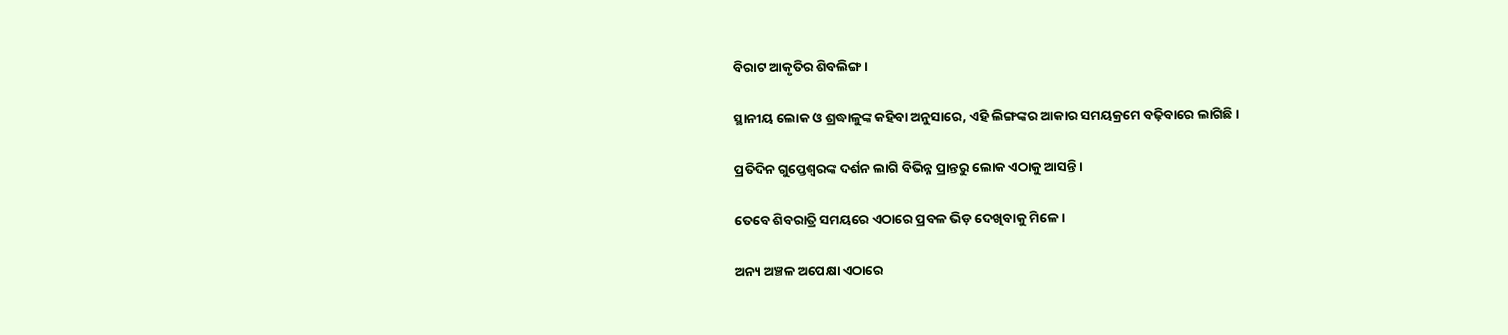ବିରାଟ ଆକୃତିର ଶିବଲିଙ୍ଗ।

ସ୍ଥାନୀୟ ଲୋକ ଓ ଶ୍ରଦ୍ଧାଳୁଙ୍କ କହିବା ଅନୁସାରେ, ଏହି ଲିଙ୍ଗଙ୍କର ଆକାର ସମୟକ୍ରମେ ବଢ଼ିବାରେ ଲାଗିଛି।

ପ୍ରତିଦିନ ଗୁପ୍ତେଶ୍ବରଙ୍କ ଦର୍ଶନ ଲାଗି ବିଭିନ୍ନ ପ୍ରାନ୍ତରୁ ଲୋକ ଏଠାକୁ ଆସନ୍ତି।

ତେବେ ଶିବରାତ୍ରି ସମୟରେ ଏଠାରେ ପ୍ରବଳ ଭିଡ଼ ଦେଖିବାକୁ ମିଳେ।

ଅନ୍ୟ ଅଞ୍ଚଳ ଅପେକ୍ଷା ଏଠାରେ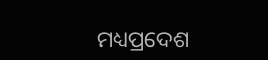ମଧ୍ୟପ୍ରଦେଶ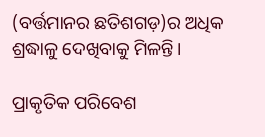(ବର୍ତ୍ତମାନର ଛତିଶଗଡ଼)ର ଅଧିକ ଶ୍ରଦ୍ଧାଳୁ ଦେଖିବାକୁ ମିଳନ୍ତି।

ପ୍ରାକୃତିକ ପରିବେଶ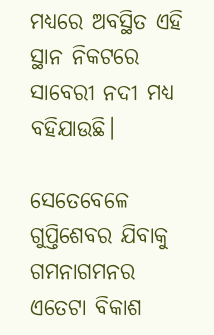ମଧ୍ୟରେ ଅବସ୍ଥିତ ଏହି ସ୍ଥାନ ନିକଟରେ ସାବେରୀ ନଦୀ ମଧ୍ୟ ବହିଯାଉଛି।

ସେତେବେଳେ ଗୁପ୍ତିଶେବର ଯିବାକୁ ଗମନାଗମନର ଏତେଟା ବିକାଶ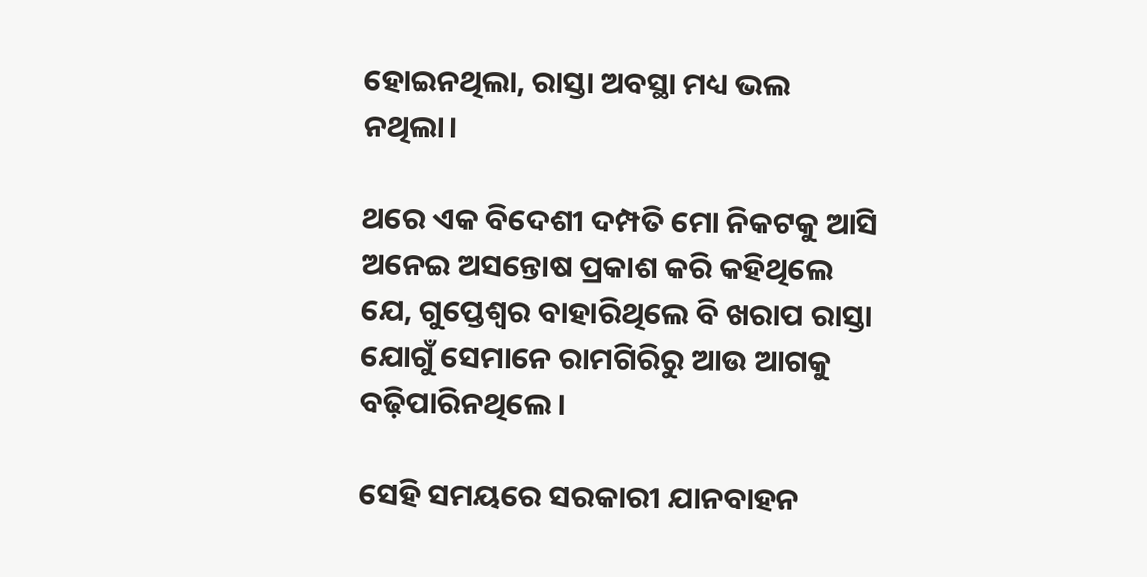ହୋଇନଥିଲା, ରାସ୍ତା ଅବସ୍ଥା ମଧ୍ୟ ଭଲ ନଥିଲା।

ଥରେ ଏକ ବିଦେଶୀ ଦମ୍ପତି ମୋ ନିକଟକୁ ଆସି ଅନେଇ ଅସନ୍ତୋଷ ପ୍ରକାଶ କରି କହିଥିଲେ ଯେ, ଗୁପ୍ତେଶ୍ବର ବାହାରିଥିଲେ ବି ଖରାପ ରାସ୍ତା ଯୋଗୁଁ ସେମାନେ ରାମଗିରିରୁ ଆଉ ଆଗକୁ ବଢ଼ିପାରିନଥିଲେ।

ସେହି ସମୟରେ ସରକାରୀ ଯାନବାହନ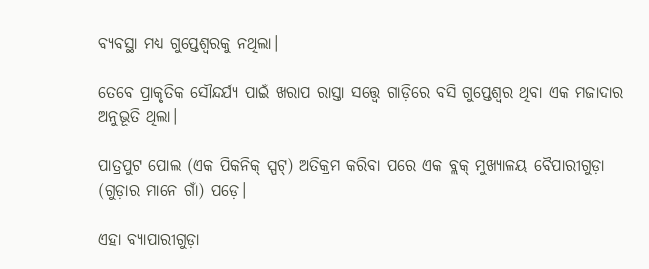ବ୍ୟବସ୍ଥା ମଧ୍ୟ ଗୁପ୍ତେଶ୍ବରକୁ ନଥିଲା।

ତେବେ ପ୍ରାକୃତିକ ସୌନ୍ଦର୍ଯ୍ୟ ପାଇଁ ଖରାପ ରାସ୍ତା ସତ୍ତ୍ବେ ଗାଡ଼ିରେ ବସି ଗୁପ୍ତେଶ୍ବର ଥିବା ଏକ ମଜାଦାର ଅନୁଭୂତି ଥିଲା।

ପାତ୍ରପୁଟ ପୋଲ (ଏକ ପିକନିକ୍ ସ୍ପଟ୍) ଅତିକ୍ରମ କରିବା ପରେ ଏକ ବ୍ଲକ୍ ମୁଖ୍ୟାଳୟ ବୈପାରୀଗୁଡ଼ା (ଗୁଡ଼ାର ମାନେ ଗାଁ) ପଡ଼େ।

ଏହା ବ୍ୟାପାରୀଗୁଡ଼ା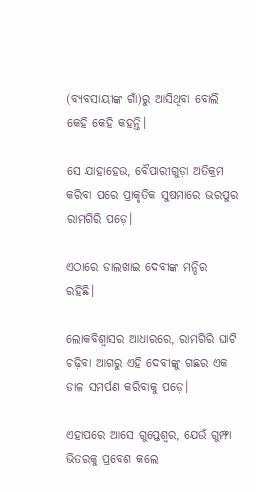(ବ୍ୟବସାୟୀଙ୍କ ଗାଁ)ରୁ ଆସିଥିବା ବୋଲି କେହି କେହି କହନ୍ତି।

ସେ ଯାହାହେଉ, ବୈପାରୀଗୁଡ଼ା ଅତିକ୍ରମ କରିବା ପରେ ପ୍ରାକୃତିକ ସୁଷମାରେ ଭରପୁର ରାମଗିରି ପଡ଼େ।

ଏଠାରେ ଡାଲଖାଇ ଦେବୀଙ୍କ ମନ୍ଦିର ରହିଛି।

ଲୋକବିଶ୍ବାସର ଆଧାରରେ, ରାମଗିରି ଘାଟି ଚଢ଼ିବା ଆଗରୁ ଏହି ଦେବୀଙ୍କୁ ଗଛର ଏକ ଡାଳ ସମର୍ପଣ କରିବାକୁ ପଡ଼େ।

ଏହାପରେ ଆସେ ଗୁପ୍ତେଶ୍ବର, ଯେଉଁ ଗୁମ୍ଫା ଭିତରକୁ ପ୍ରବେଶ କଲେ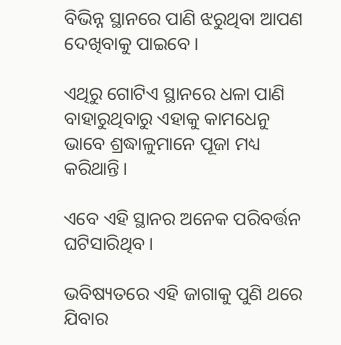ବିଭିନ୍ନ ସ୍ଥାନରେ ପାଣି ଝରୁଥିବା ଆପଣ ଦେଖିବାକୁ ପାଇବେ।

ଏଥିରୁ ଗୋଟିଏ ସ୍ଥାନରେ ଧଳା ପାଣି ବାହାରୁଥିବାରୁ ଏହାକୁ କାମଧେନୁ ଭାବେ ଶ୍ରଦ୍ଧାଳୁମାନେ ପୂଜା ମଧ୍ୟ କରିଥାନ୍ତି।

ଏବେ ଏହି ସ୍ଥାନର ଅନେକ ପରିବର୍ତ୍ତନ ଘଟିସାରିଥିବ।

ଭବିଷ୍ୟତରେ ଏହି ଜାଗାକୁ ପୁଣି ଥରେ ଯିବାର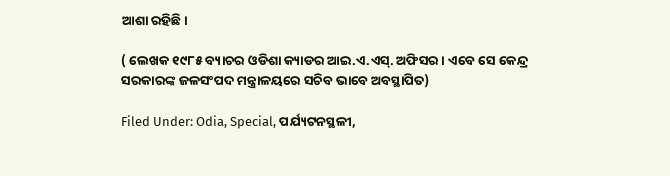ଆଶା ରହିଛି।

( ଲେଖକ ୧୯୮୫ ବ୍ୟାଚର ଓଡିଶା କ୍ୟାଡର ଆଇ.ଏ.ଏସ୍. ଅଫିସର । ଏବେ ସେ କେନ୍ଦ୍ର ସରକାରଙ୍କ ଜଳସଂପଦ ମନ୍ତ୍ରାଳୟରେ ସଚିବ ଭାବେ ଅବସ୍ଥାପିତ)

Filed Under: Odia, Special, ପର୍ଯ୍ୟଟନସ୍ଥଳୀ,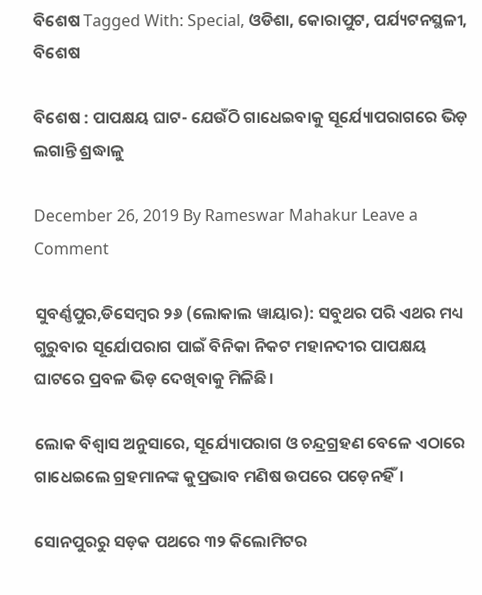ବିଶେଷ Tagged With: Special, ଓଡିଶା, କୋରାପୁଟ, ପର୍ଯ୍ୟଟନସ୍ଥଳୀ, ବିଶେଷ

ବିଶେଷ : ପାପକ୍ଷୟ ଘାଟ- ଯେଉଁଠି ଗାଧେଇବାକୁ ସୂର୍ଯ୍ୟୋପରାଗରେ ଭିଡ଼ ଲଗାନ୍ତି ଶ୍ରଦ୍ଧାଳୁ

December 26, 2019 By Rameswar Mahakur Leave a Comment

ସୁବର୍ଣ୍ଣପୁର,ଡିସେମ୍ବର ୨୬ (ଲୋକାଲ ୱାୟାର): ସବୁଥର ପରି ଏଥର ମଧ୍ୟ ଗୁରୁବାର ସୂର୍ଯୋପରାଗ ପାଇଁ ବିନିକା ନିକଟ ମହାନଦୀର ପାପକ୍ଷୟ ଘାଟରେ ପ୍ରବଳ ଭିଡ଼ ଦେଖିବାକୁ ମିଳିଛି।

ଲୋକ ବିଶ୍ବାସ ଅନୁସାରେ, ସୂର୍ଯ୍ୟୋପରାଗ ଓ ଚନ୍ଦ୍ରଗ୍ରହଣ ବେଳେ ଏଠାରେ ଗାଧେଇଲେ ଗ୍ରହମାନଙ୍କ କୁପ୍ରଭାବ ମଣିଷ ଉପରେ ପଡ଼େନହିଁ।

ସୋନପୁରରୁ ସଡ଼କ ପଥରେ ୩୨ କିଲୋମିଟର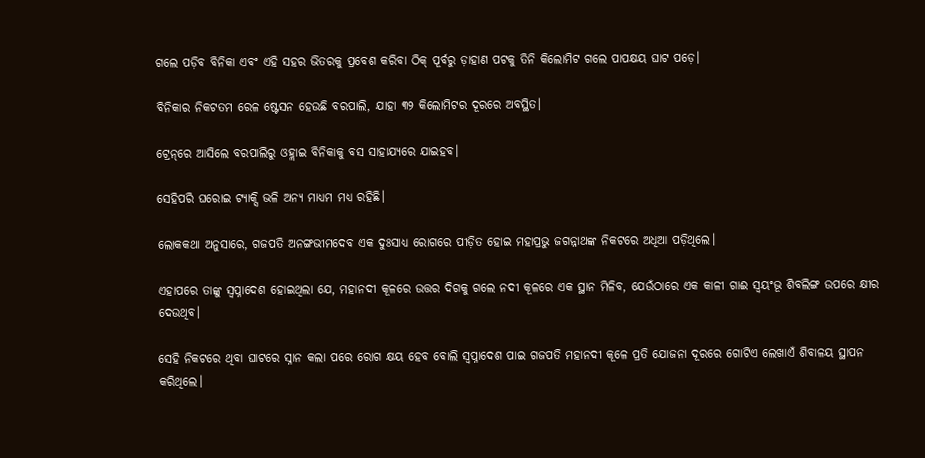ଗଲେ ପଡ଼ିବ ବିନିକା ଏବଂ ଏହି ସହର ଭିତରକୁ ପ୍ରବେଶ କରିବା ଠିକ୍‌ ପୂର୍ବରୁ ଡ଼ାହାଣ ପଟକୁ ତିନି କିଲୋମିଟ ଗଲେ ପାପକ୍ଷୟ ଘାଟ ପଡ଼େ।

ବିନିକାର ନିକଟତମ ରେଳ ଷ୍ଟେସନ ହେଉଛି ବରପାଲି, ଯାହା ୩୨ କିଲୋମିଟର ଦୂରରେ ଅବସ୍ଥିତ।

ଟ୍ରେନ୍‌ରେ ଆସିଲେ ବରପାଲିରୁ ଓହ୍ଲାଇ ବିନିକାକୁ ବସ ସାହାଯ୍ୟରେ ଯାଇହବ।

ସେହିପରି ଘରୋଇ ଟ୍ୟାକ୍ସି ଭଳି ଅନ୍ୟ ମାଧ୍ୟମ ମଧ୍ୟ ରହିଛି।

ଲୋକକଥା ଅନୁସାରେ, ଗଜପତି ଅନଙ୍ଗଭୀମଦେବ ଏକ ଦୁଃସାଧ୍ୟ ରୋଗରେ ପୀଡ଼ିତ ହୋଇ ମହାପ୍ରଭୁ ଜଗନ୍ନାଥଙ୍କ ନିକଟରେ ଅଧିଆ ପଡ଼ିଥିଲେ।

ଏହାପରେ ତାଙ୍କୁ ସ୍ୱପ୍ନାଦେଶ ହୋଇଥିଲା ଯେ, ମହାନଦୀ କୂଳରେ ଉତ୍ତର ଦିଗକୁ ଗଲେ ନଦୀ କୂଳରେ ଏକ ସ୍ଥାନ ମିଳିବ, ଯେଉଁଠାରେ ଏକ କାଳୀ ଗାଈ ସ୍ୱୟଂଭୂ ଶିବଲିଙ୍ଗ ଉପରେ କ୍ଷୀର ଦେଉଥିବ।

ସେହି ନିକଟରେ ଥିବା ଘାଟରେ ସ୍ନାନ କଲା ପରେ ରୋଗ କ୍ଷୟ ହେବ ବୋଲି ସ୍ବପ୍ନାଦେଶ ପାଇ ଗଜପତି ମହାନଦୀ କୂଳେ ପ୍ରତି ଯୋଜନା ଦୂରରେ ଗୋଟିଏ ଲେଖାଏଁ ଶିବାଳୟ ସ୍ଥାପନ କରିଥିଲେ।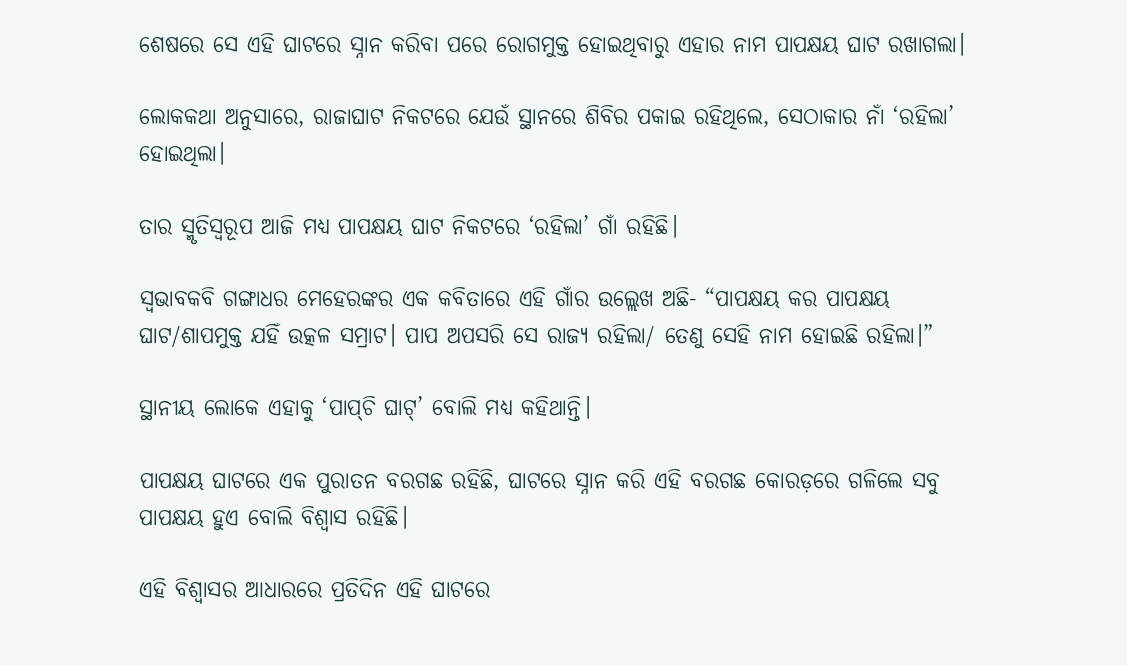ଶେଷରେ ସେ ଏହି ଘାଟରେ ସ୍ନାନ କରିବା ପରେ ରୋଗମୁକ୍ତ ହୋଇଥିବାରୁ ଏହାର ନାମ ପାପକ୍ଷୟ ଘାଟ ରଖାଗଲା।

ଲୋକକଥା ଅନୁସାରେ, ରାଜାଘାଟ ନିକଟରେ ଯେଉଁ ସ୍ଥାନରେ ଶିବିର ପକାଇ ରହିଥିଲେ, ସେଠାକାର ନାଁ ‘ରହିଲା’ ହୋଇଥିଲା।

ତାର ସ୍ମୃତିସ୍ବରୂପ ଆଜି ମଧ୍ୟ ପାପକ୍ଷୟ ଘାଟ ନିକଟରେ ‘ରହିଲା’ ଗାଁ ରହିଛି।

ସ୍ୱଭାବକବି ଗଙ୍ଗାଧର ମେହେରଙ୍କର ଏକ କବିତାରେ ଏହି ଗାଁର ଉଲ୍ଲେଖ ଅଛି- “ପାପକ୍ଷୟ କର ପାପକ୍ଷୟ ଘାଟ/ଶାପମୁକ୍ତ ଯହିଁ ଉତ୍କଳ ସମ୍ରାଟ। ପାପ ଅପସରି ସେ ରାଜ୍ୟ ରହିଲା/ ତେଣୁ ସେହି ନାମ ହୋଇଛି ରହିଲା।”

ସ୍ଥାନୀୟ ଲୋକେ ଏହାକୁ ‘ପାପ୍‌ଚି ଘାଟ୍‌’ ବୋଲି ମଧ୍ୟ କହିଥାନ୍ତି।

ପାପକ୍ଷୟ ଘାଟରେ ଏକ ପୁରାତନ ବରଗଛ ରହିଛି, ଘାଟରେ ସ୍ନାନ କରି ଏହି ବରଗଛ କୋରଡ଼ରେ ଗଳିଲେ ସବୁ ପାପକ୍ଷୟ ହୁଏ ବୋଲି ବିଶ୍ୱାସ ରହିଛି।

ଏହି ବିଶ୍ବାସର ଆଧାରରେ ପ୍ରତିଦିନ ଏହି ଘାଟରେ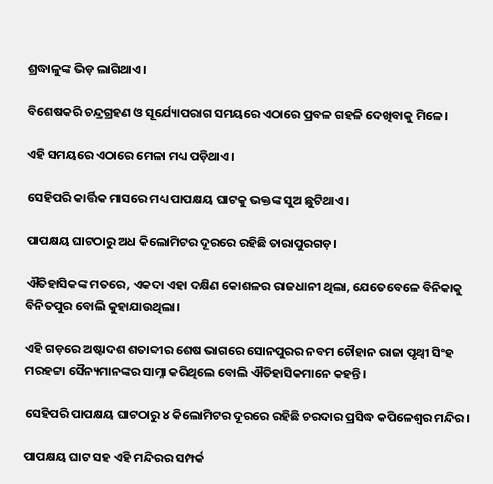ଶ୍ରଦ୍ଧାଳୁଙ୍କ ଭିଡ଼ ଲାଗିଥାଏ।

ବିଶେଷକରି ଚନ୍ଦ୍ରଗ୍ରହଣ ଓ ସୂର୍ଯ୍ୟୋପରାଗ ସମୟରେ ଏଠାରେ ପ୍ରବଳ ଗହଳି ଦେଖିବାକୁ ମିଳେ।

ଏହି ସମୟରେ ଏଠାରେ ମେଳା ମଧ୍ୟ ପଡ଼ିଥାଏ।

ସେହିପରି କାର୍ତ୍ତିକ ମାସରେ ମଧ୍ୟ ପାପକ୍ଷୟ ଘାଟକୁ ଭକ୍ତଙ୍କ ସୁଅ ଛୁଟିଥାଏ।

ପାପକ୍ଷୟ ଘାଟଠାରୁ ଅଧ କିଲୋମିଟର ଦୂରରେ ରହିଛି ତାରାପୁରଗଡ଼।

ଐତିହାସିକଙ୍କ ମତରେ, ଏକଦା ଏହା ଦକ୍ଷିଣ କୋଶଳର ରାଜଧାନୀ ଥିଲା, ଯେତେବେଳେ ବିନିକାକୁ ବିନିତପୁର ବୋଲି କୁହାଯାଉଥିଲା।

ଏହି ଗଡ଼ରେ ଅଷ୍ଟାଦଶ ଶତାବ୍ଦୀର ଶେଷ ଭାଗରେ ସୋନପୁରର ନବମ ଚୌହାନ ରାଜା ପୃଥ୍ୱୀ ସିଂହ ମରହଟ୍ଟା ସୈନ୍ୟମାନଙ୍କର ସାମ୍ନା କରିଥିଲେ ବୋଲି ଐତିହାସିକମାନେ କହନ୍ତି।

ସେହିପରି ପାପକ୍ଷୟ ଘାଟଠାରୁ ୪ କିଲୋମିଟର ଦୂରରେ ରହିଛି ଚରଦାର ପ୍ରସିଦ୍ଧ କପିଳେଶ୍ୱର ମନ୍ଦିର।

ପାପକ୍ଷୟ ଘାଟ ସହ ଏହି ମନ୍ଦିରର ସମ୍ପର୍କ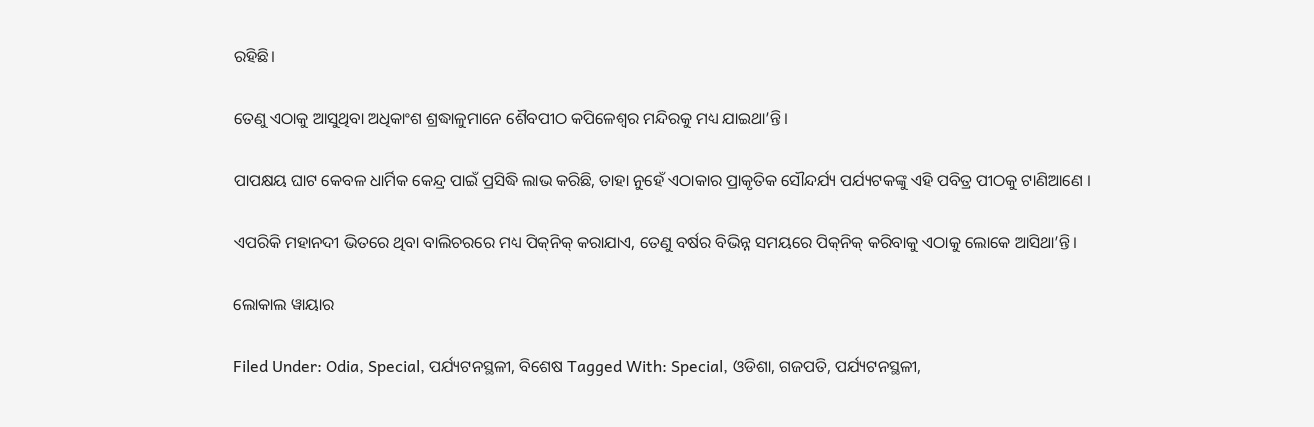ରହିଛି।

ତେଣୁ ଏଠାକୁ ଆସୁଥିବା ଅଧିକାଂଶ ଶ୍ରଦ୍ଧାଳୁମାନେ ଶୈବପୀଠ କପିଳେଶ୍ୱର ମନ୍ଦିରକୁ ମଧ୍ୟ ଯାଇଥା’ନ୍ତି।

ପାପକ୍ଷୟ ଘାଟ କେବଳ ଧାର୍ମିକ କେନ୍ଦ୍ର ପାଇଁ ପ୍ରସିଦ୍ଧି ଲାଭ କରିଛି, ତାହା ନୁହେଁ ଏଠାକାର ପ୍ରାକୃତିକ ସୌନ୍ଦର୍ଯ୍ୟ ପର୍ଯ୍ୟଟକଙ୍କୁ ଏହି ପବିତ୍ର ପୀଠକୁ ଟାଣିଆଣେ ।

ଏପରିକି ମହାନଦୀ ଭିତରେ ଥିବା ବାଲିଚରରେ ମଧ୍ୟ ପିକ୍‌ନିକ୍‌ କରାଯାଏ, ତେଣୁ ବର୍ଷର ବିଭିନ୍ନ ସମୟରେ ପିକ୍‌ନିକ୍‌ କରିବାକୁ ଏଠାକୁ ଲୋକେ ଆସିଥା’ନ୍ତି।

ଲୋକାଲ ୱାୟାର

Filed Under: Odia, Special, ପର୍ଯ୍ୟଟନସ୍ଥଳୀ, ବିଶେଷ Tagged With: Special, ଓଡିଶା, ଗଜପତି, ପର୍ଯ୍ୟଟନସ୍ଥଳୀ,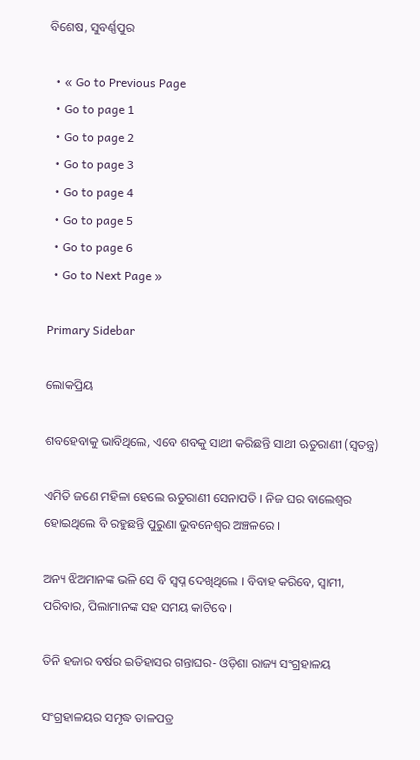ବିଶେଷ, ସୁବର୍ଣ୍ଣପୁର

  • « Go to Previous Page
  • Go to page 1
  • Go to page 2
  • Go to page 3
  • Go to page 4
  • Go to page 5
  • Go to page 6
  • Go to Next Page »

Primary Sidebar

ଲୋକପ୍ରିୟ

ଶବହେବାକୁ ଭାବିଥିଲେ, ଏବେ ଶବକୁ ସାଥୀ କରିଛନ୍ତି ସାଥୀ ଋତୁରାଣୀ (ସ୍ୱତନ୍ତ୍ର)

ଏମିତି ଜଣେ ମହିଳା ହେଲେ ଋତୁରାଣୀ ସେନାପତି । ନିଜ ଘର ବାଲେଶ୍ୱର ହୋଇଥିଲେ ବି ରହୁଛନ୍ତି ପୁରୁଣା ଭୁବନେଶ୍ୱର ଅଞ୍ଚଳରେ ।

ଅନ୍ୟ ଝିଅମାନଙ୍କ ଭଳି ସେ ବି ସ୍ୱପ୍ନ ଦେଖିଥିଲେ । ବିବାହ କରିବେ, ସ୍ୱାମୀ, ପରିବାର, ପିଲାମାନଙ୍କ ସହ ସମୟ କାଟିବେ ।

ତିନି ହଜାର ବର୍ଷର ଇତିହାସର ଗନ୍ତାଘର- ଓଡ଼ିଶା ରାଜ୍ୟ ସଂଗ୍ରହାଳୟ

ସଂଗ୍ରହାଳୟର ସମୃଦ୍ଧ ତାଳପତ୍ର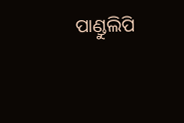ପାଣ୍ଡୁଲିପି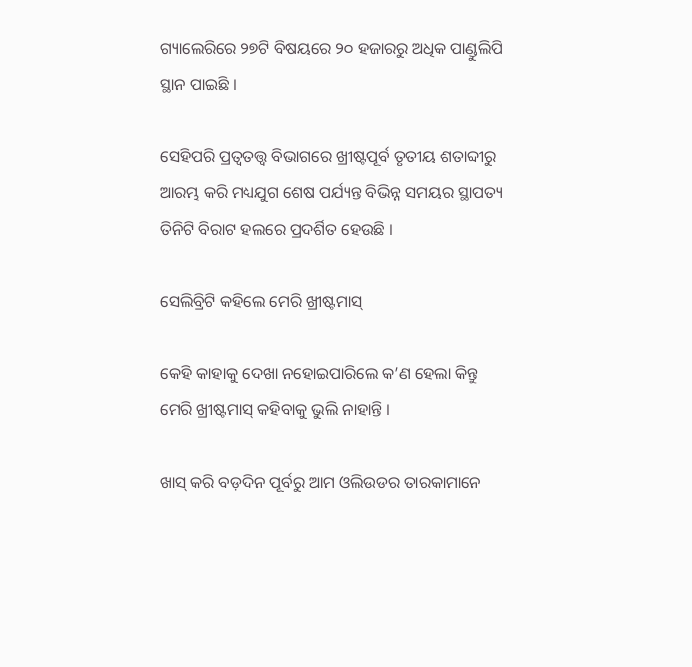ଗ୍ୟାଲେରିରେ ୨୭ଟି ବିଷୟରେ ୨୦ ହଜାରରୁ ଅଧିକ ପାଣ୍ଡୁଲିପି ସ୍ଥାନ ପାଇଛି ।

ସେହିପରି ପ୍ରତ୍ୱତତ୍ତ୍ୱ ବିଭାଗରେ ଖ୍ରୀଷ୍ଟପୂର୍ବ ତୃତୀୟ ଶତାବ୍ଦୀରୁ ଆରମ୍ଭ କରି ମଧ୍ୟଯୁଗ ଶେଷ ପର୍ଯ୍ୟନ୍ତ ବିଭିନ୍ନ ସମୟର ସ୍ଥାପତ୍ୟ ତିନିଟି ବିରାଟ ହଲରେ ପ୍ରଦର୍ଶିତ ହେଉଛି ।

ସେଲିବ୍ରିଟି କହିଲେ ମେରି ଖ୍ରୀଷ୍ଟମାସ୍

କେହି କାହାକୁ ଦେଖା ନହୋଇପାରିଲେ କ’ଣ ହେଲା କିନ୍ତୁ ମେରି ଖ୍ରୀଷ୍ଟମାସ୍ କହିବାକୁ ଭୁଲି ନାହାନ୍ତି ।

ଖାସ୍ କରି ବଡ଼ଦିନ ପୂର୍ବରୁ ଆମ ଓଲିଉଡର ତାରକାମାନେ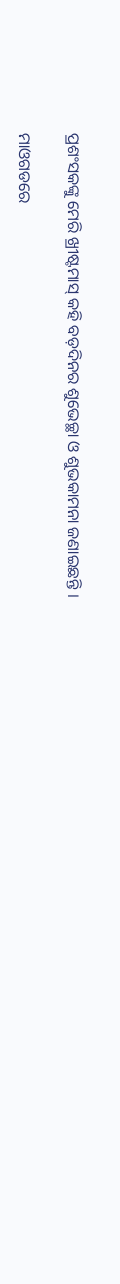ପ୍ରଶଂସକଙ୍କୁ ମେରି ଖ୍ରୀଷ୍ଟମାସ୍ କହି ବଡ଼ଦିନର ଶୁଭେଚ୍ଛା ଓ ଶୁଭକାମନା ଜଣାଇଛନ୍ତି ।

ମାଓଗଡରେ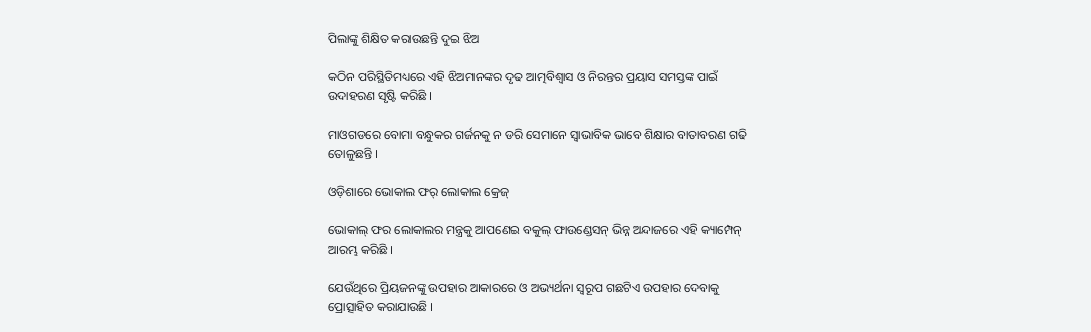ପିଲାଙ୍କୁ ଶିକ୍ଷିତ କରାଉଛନ୍ତି ଦୁଇ ଝିଅ

କଠିନ ପରିସ୍ଥିତିମଧ୍ୟରେ ଏହି ଝିଅମାନଙ୍କର ଦୃଢ ଆତ୍ମବିଶ୍ୱାସ ଓ ନିରନ୍ତର ପ୍ରୟାସ ସମସ୍ତଙ୍କ ପାଇଁ ଉଦାହରଣ ସୃଷ୍ଟି କରିଛି ।

ମାଓଗଡରେ ବୋମା ବନ୍ଧୁକର ଗର୍ଜନକୁ ନ ଡରି ସେମାନେ ସ୍ୱାଭାବିକ ଭାବେ ଶିକ୍ଷାର ବାତାବରଣ ଗଢି ତୋଳୁଛନ୍ତି ।

ଓଡ଼ିଶାରେ ଭୋକାଲ ଫର୍ ଲୋକାଲ କ୍ରେଜ୍

ଭୋକାଲ୍ ଫର ଲୋକାଲର ମନ୍ତ୍ରକୁ ଆପଣେଇ ବକୁଲ୍ ଫାଉଣ୍ଡେସନ୍ ଭିନ୍ନ ଅନ୍ଦାଜରେ ଏହି କ୍ୟାମ୍ପେନ୍ ଆରମ୍ଭ କରିଛି ।

ଯେଉଁଥିରେ ପ୍ରିୟଜନଙ୍କୁ ଉପହାର ଆକାରରେ ଓ ଅଭ୍ୟର୍ଥନା ସ୍ୱରୂପ ଗଛଟିଏ ଉପହାର ଦେବାକୁ ପ୍ରୋତ୍ସାହିତ କରାଯାଉଛି ।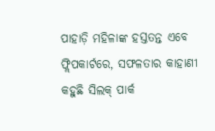ପାହାଡ଼ି ମହିଳାଙ୍କ ହସ୍ତତନ୍ତ ଏବେ ଫ୍ଲିପକାର୍ଟରେ, ସଫଳତାର କାହାଣୀ କହୁଛି ସିଲକ୍ ପାର୍କ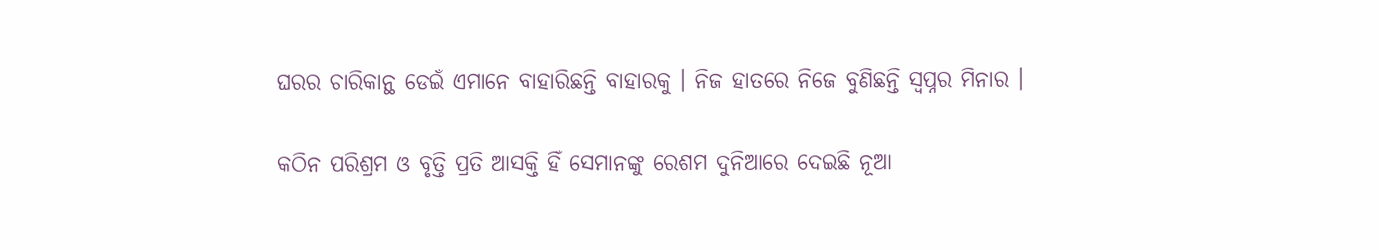ଘରର ଚାରିକାନ୍ଥ ଡେଇଁ ଏମାନେ ବାହାରିଛନ୍ତି ବାହାରକୁ । ନିଜ ହାତରେ ନିଜେ ବୁଣିଛନ୍ତି ସ୍ୱପ୍ନର ମିନାର ।

କଠିନ ପରିଶ୍ରମ ଓ ବୃତ୍ତି ପ୍ରତି ଆସକ୍ତି ହିଁ ସେମାନଙ୍କୁ ରେଶମ ଦୁନିଆରେ ଦେଇଛି ନୂଆ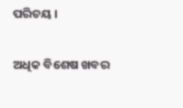ପରିଚୟ ।

ଅଧିକ ବିଶେଷ ଖବର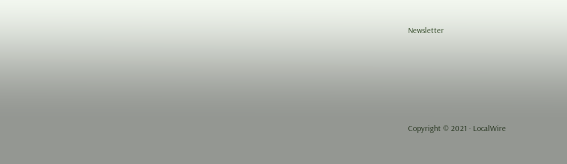Newsletter






Copyright © 2021 · LocalWire